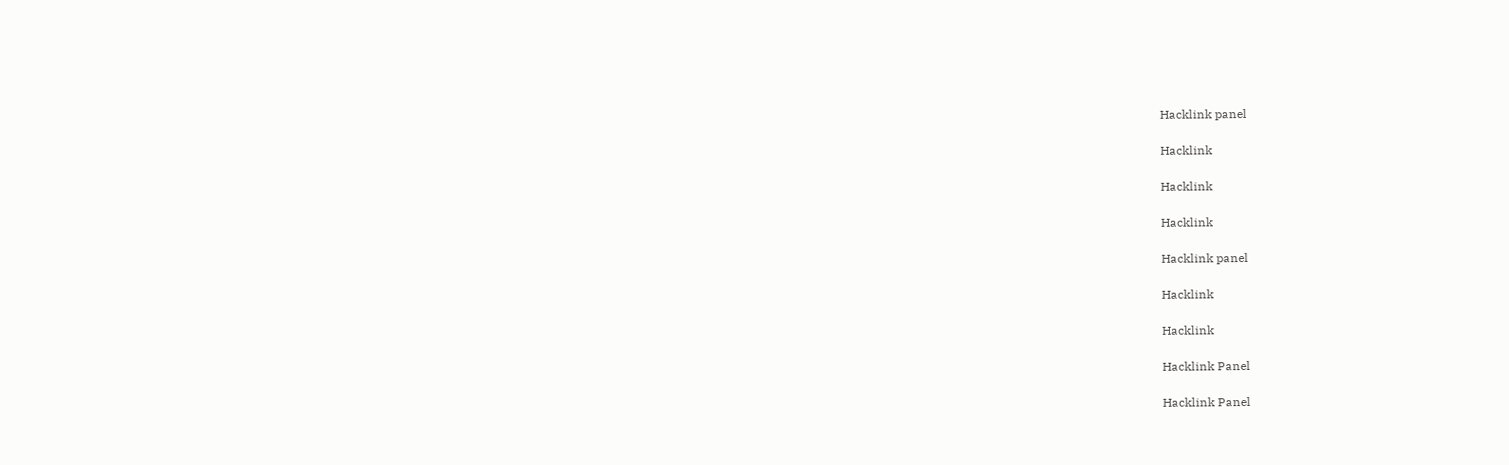Hacklink panel

Hacklink

Hacklink

Hacklink

Hacklink panel

Hacklink

Hacklink

Hacklink Panel

Hacklink Panel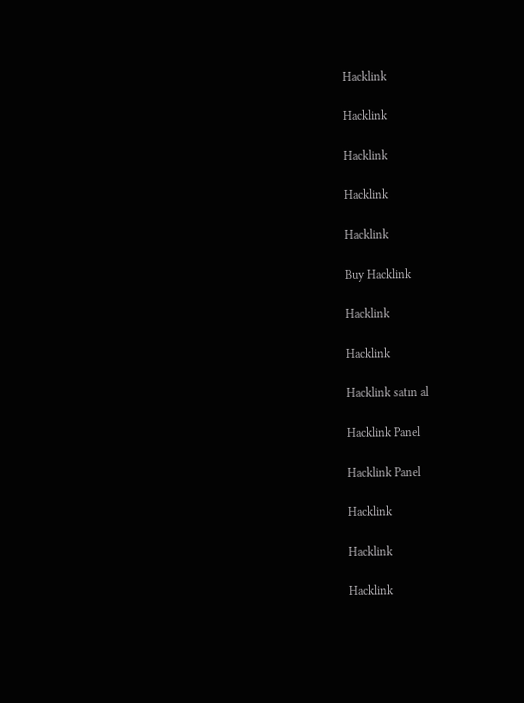Hacklink

Hacklink

Hacklink

Hacklink

Hacklink

Buy Hacklink

Hacklink

Hacklink

Hacklink satın al

Hacklink Panel

Hacklink Panel

Hacklink

Hacklink

Hacklink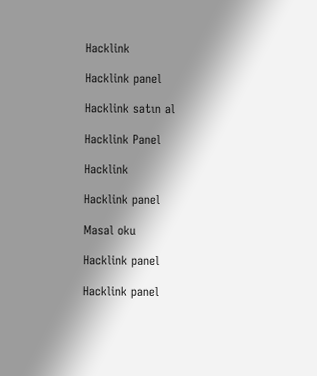Hacklink

Hacklink panel

Hacklink satın al

Hacklink Panel

Hacklink

Hacklink panel

Masal oku

Hacklink panel

Hacklink panel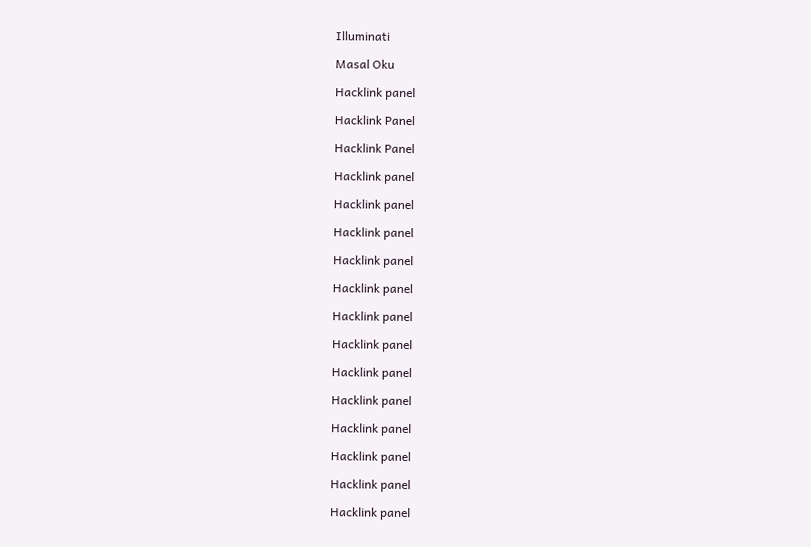Illuminati

Masal Oku

Hacklink panel

Hacklink Panel

Hacklink Panel

Hacklink panel

Hacklink panel

Hacklink panel

Hacklink panel

Hacklink panel

Hacklink panel

Hacklink panel

Hacklink panel

Hacklink panel

Hacklink panel

Hacklink panel

Hacklink panel

Hacklink panel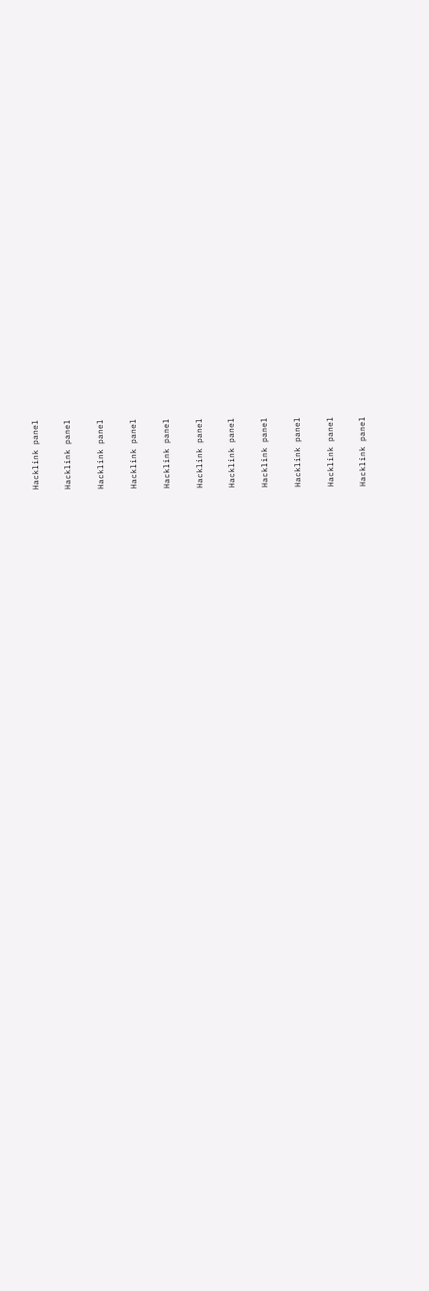Hacklink panel

Hacklink panel

Hacklink panel

Hacklink panel

Hacklink panel

Hacklink panel

Hacklink panel

Hacklink panel

Hacklink panel

Hacklink panel

Hacklink panel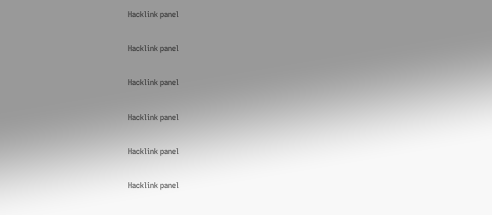Hacklink panel

Hacklink panel

Hacklink panel

Hacklink panel

Hacklink panel

Hacklink panel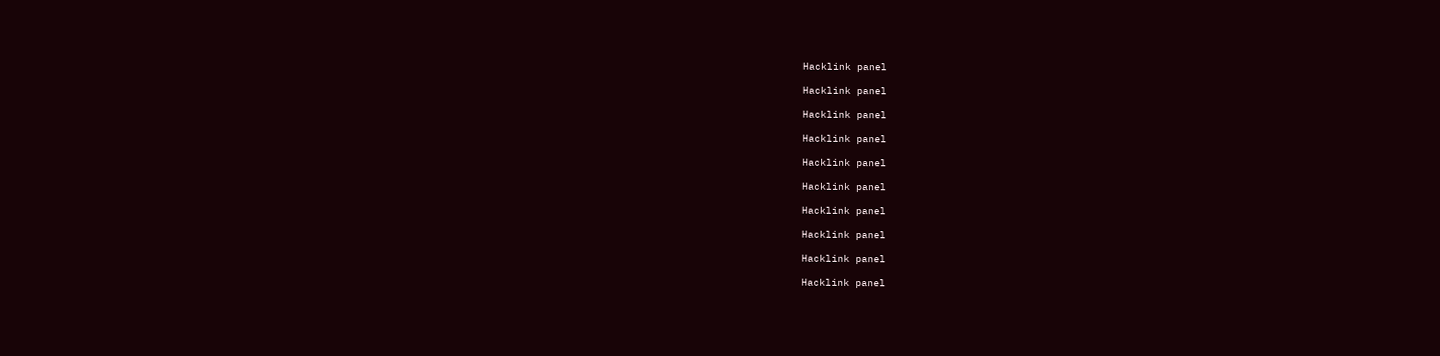Hacklink panel

Hacklink panel

Hacklink panel

Hacklink panel

Hacklink panel

Hacklink panel

Hacklink panel

Hacklink panel

Hacklink panel

Hacklink panel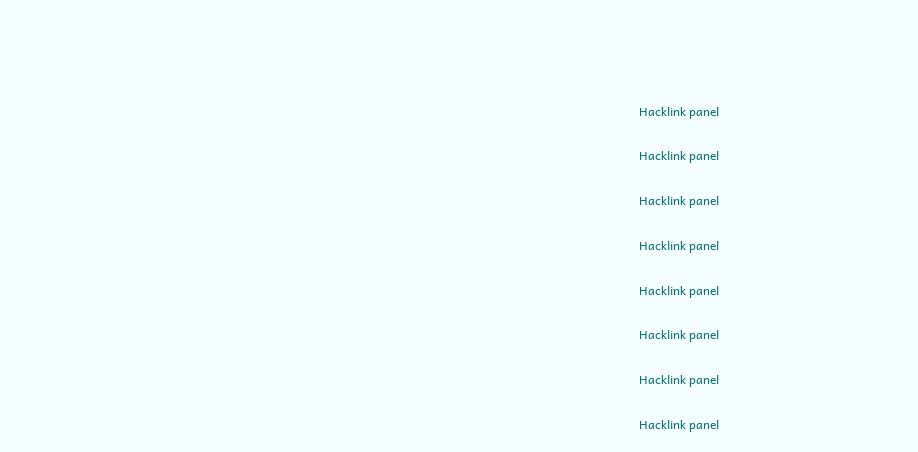Hacklink panel

Hacklink panel

Hacklink panel

Hacklink panel

Hacklink panel

Hacklink panel

Hacklink panel

Hacklink panel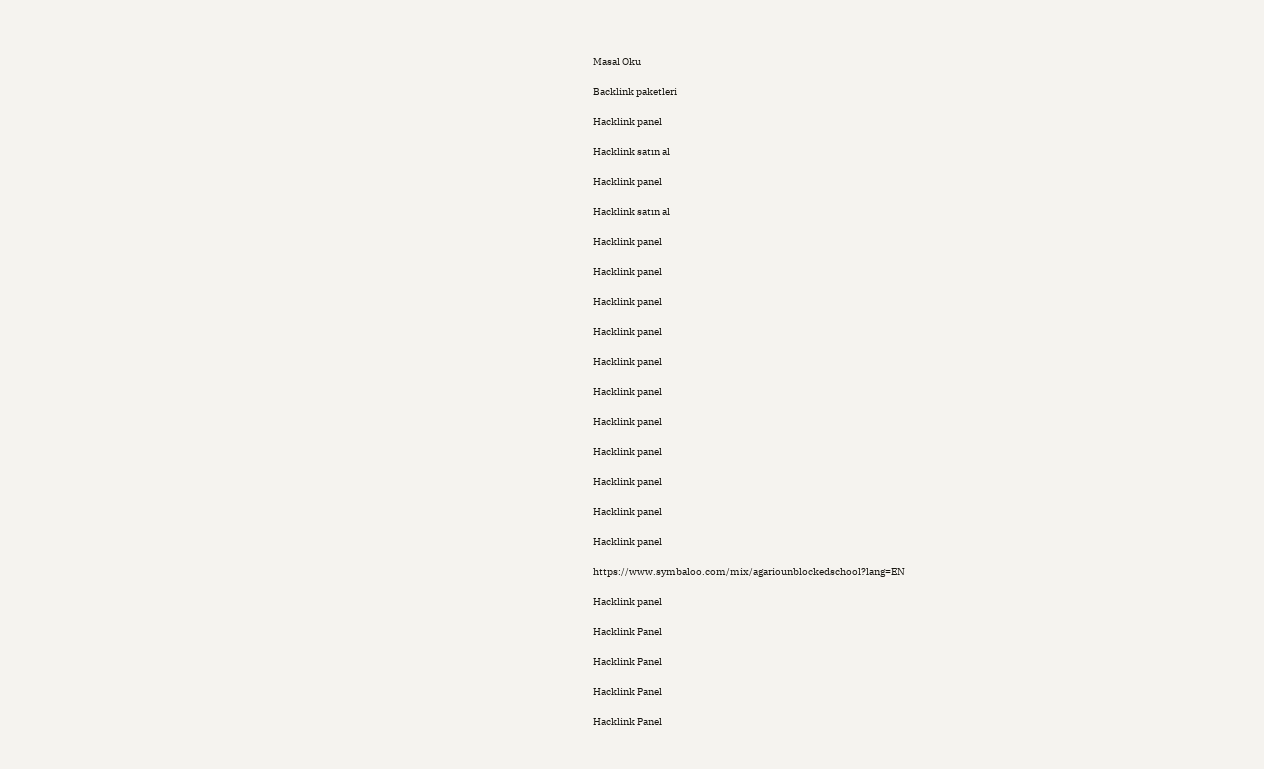Masal Oku

Backlink paketleri

Hacklink panel

Hacklink satın al

Hacklink panel

Hacklink satın al

Hacklink panel

Hacklink panel

Hacklink panel

Hacklink panel

Hacklink panel

Hacklink panel

Hacklink panel

Hacklink panel

Hacklink panel

Hacklink panel

Hacklink panel

https://www.symbaloo.com/mix/agariounblockedschool?lang=EN

Hacklink panel

Hacklink Panel

Hacklink Panel

Hacklink Panel

Hacklink Panel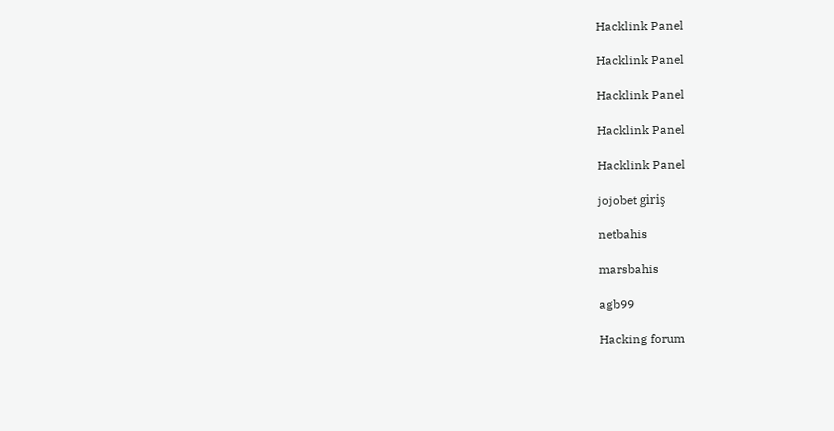Hacklink Panel

Hacklink Panel

Hacklink Panel

Hacklink Panel

Hacklink Panel

jojobet giriş

netbahis

marsbahis

agb99

Hacking forum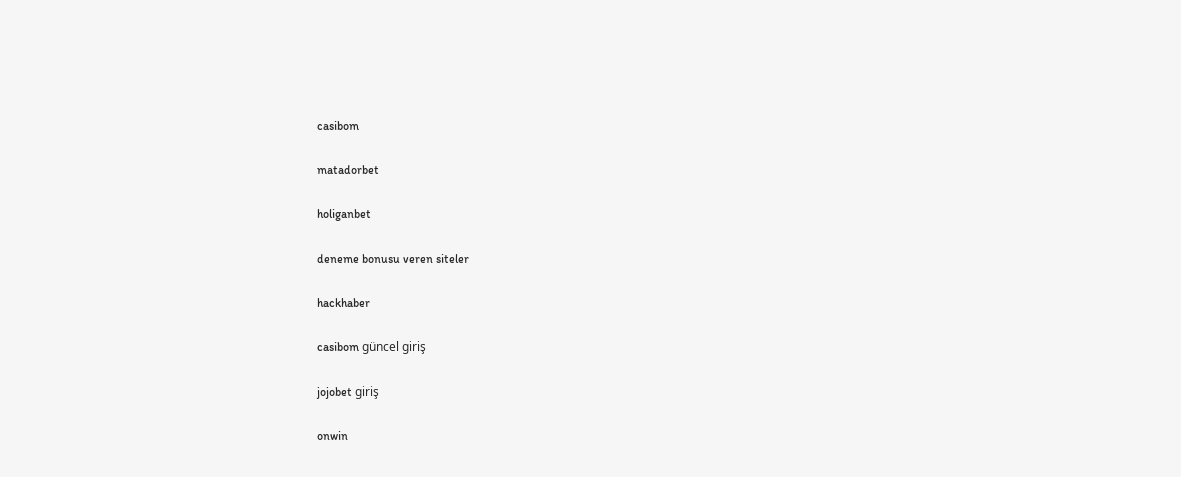casibom

matadorbet

holiganbet

deneme bonusu veren siteler

hackhaber

casibom güncel giriş

jojobet giriş

onwin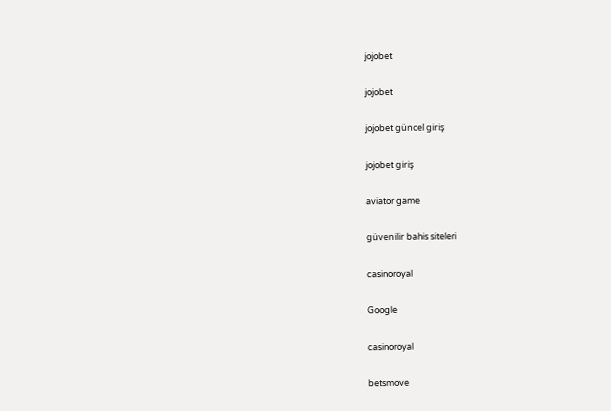jojobet

jojobet

jojobet güncel giriş

jojobet giriş

aviator game

güvenilir bahis siteleri

casinoroyal

Google

casinoroyal

betsmove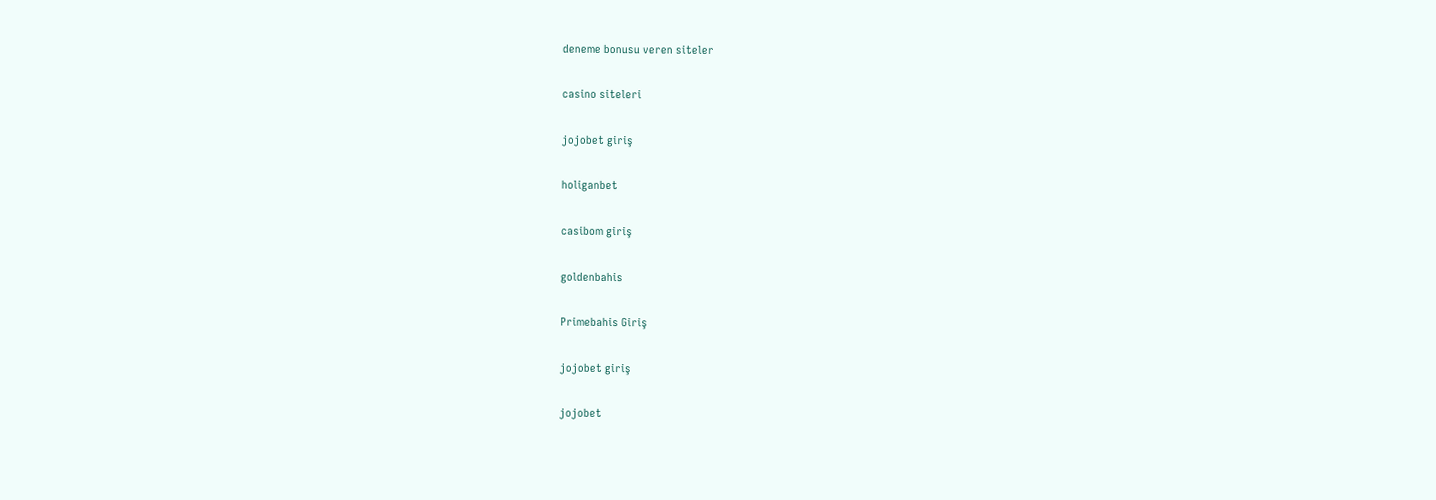deneme bonusu veren siteler

casino siteleri

jojobet giriş

holiganbet

casibom giriş

goldenbahis

Primebahis Giriş

jojobet giriş

jojobet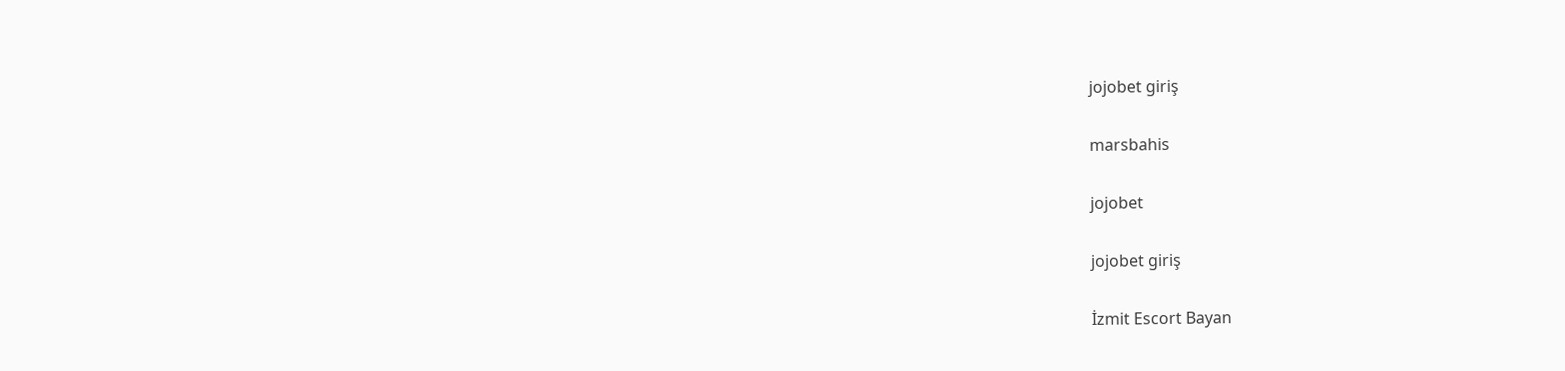jojobet giriş

marsbahis

jojobet

jojobet giriş

İzmit Escort Bayan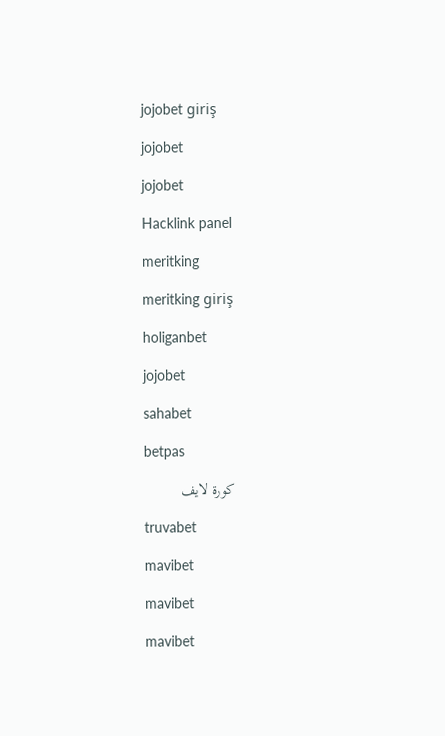jojobet giriş

jojobet

jojobet

Hacklink panel

meritking

meritking giriş

holiganbet

jojobet

sahabet

betpas

كورة لايف

truvabet

mavibet

mavibet

mavibet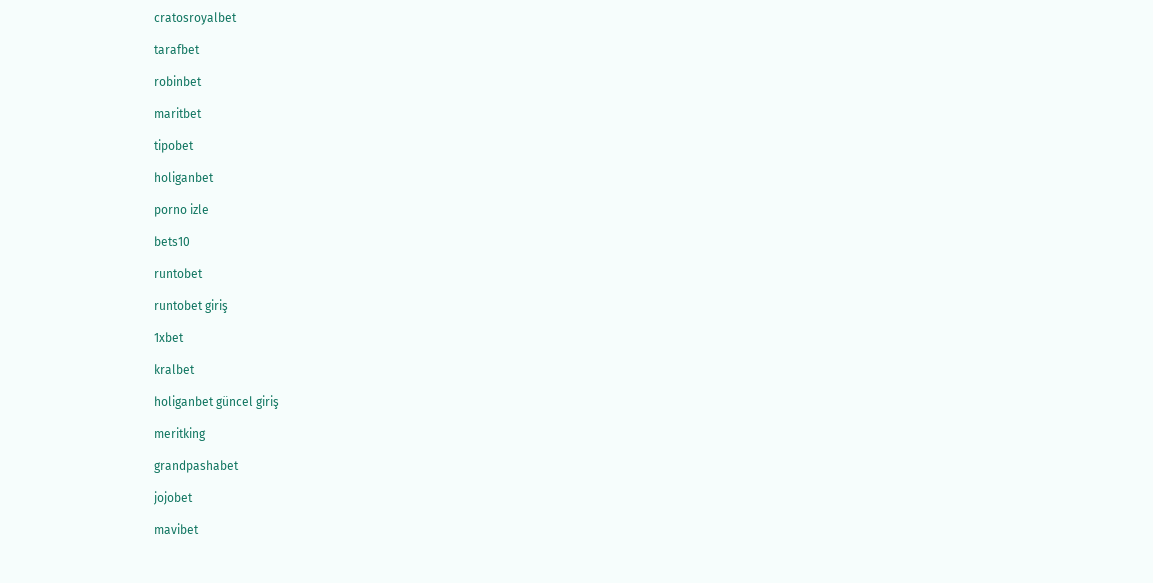cratosroyalbet

tarafbet

robinbet

maritbet

tipobet

holiganbet

porno izle

bets10

runtobet

runtobet giriş

1xbet

kralbet

holiganbet güncel giriş

meritking

grandpashabet

jojobet

mavibet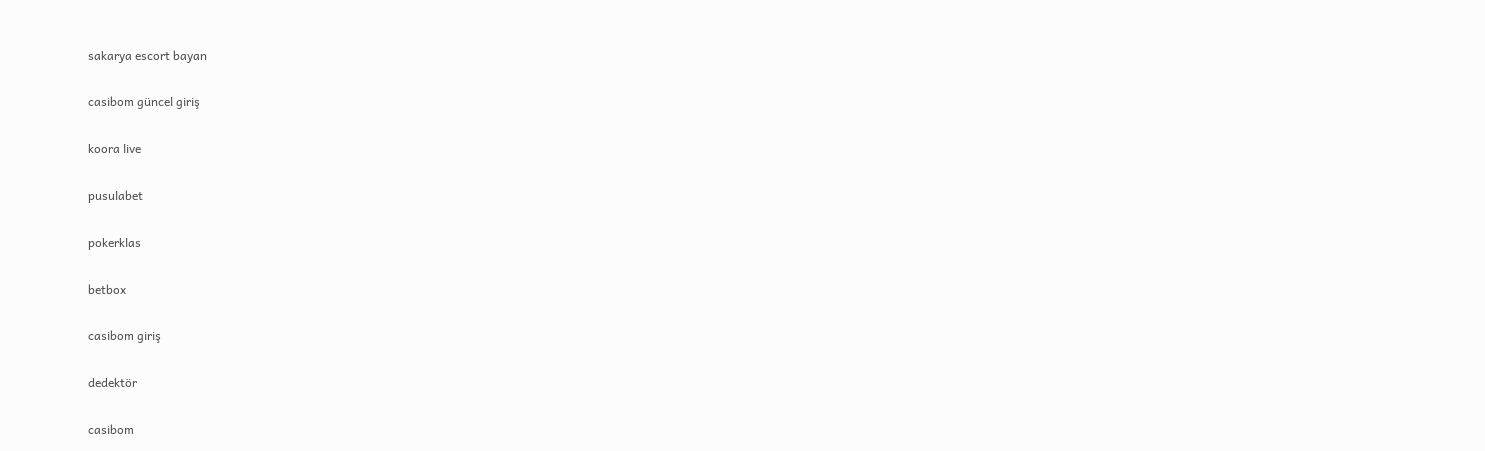sakarya escort bayan

casibom güncel giriş

koora live

pusulabet

pokerklas

betbox

casibom giriş

dedektör

casibom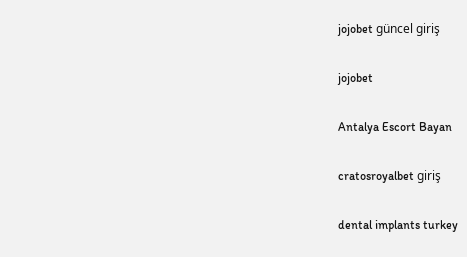jojobet güncel giriş

jojobet

Antalya Escort Bayan

cratosroyalbet giriş

dental implants turkey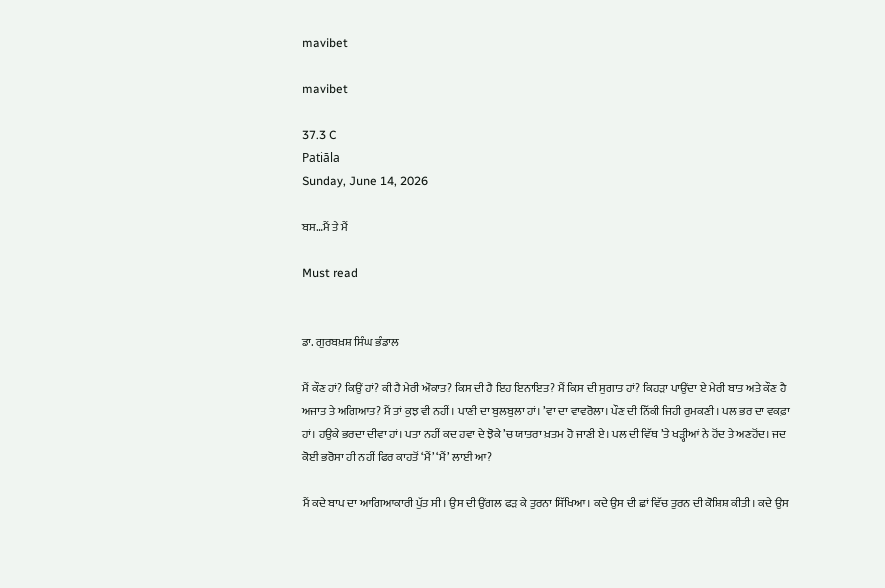mavibet

mavibet

37.3 C
Patiāla
Sunday, June 14, 2026

ਬਸ…ਮੈਂ ਤੇ ਮੈਂ

Must read


ਡਾ. ਗੁਰਬਖ਼ਸ਼ ਸਿੰਘ ਭੰਡਾਲ

ਮੈਂ ਕੌਣ ਹਾਂ? ਕਿਉਂ ਹਾਂ? ਕੀ ਹੈ ਮੇਰੀ ਔਕਾਤ? ਕਿਸ ਦੀ ਹੈ ਇਹ ਇਨਾਇਤ? ਮੈਂ ਕਿਸ ਦੀ ਸੁਗਾਤ ਹਾਂ? ਕਿਹੜਾ ਪਾਉਂਦਾ ਏ ਮੇਰੀ ਬਾਤ ਅਤੇ ਕੌਣ ਹੈ ਅਜਾਤ ਤੇ ਅਗਿਆਤ? ਮੈਂ ਤਾਂ ਕੁਝ ਵੀ ਨਹੀਂ। ਪਾਣੀ ਦਾ ਬੁਲਬੁਲਾ ਹਾਂ। ’ਵਾ ਦਾ ਵਾਵਰੋਲਾ। ਪੌਣ ਦੀ ਨਿੱਕੀ ਜਿਹੀ ਰੁਮਕਣੀ। ਪਲ ਭਰ ਦਾ ਵਕਫ਼ਾ ਹਾਂ। ਹਉਕੇ ਭਰਦਾ ਦੀਵਾ ਹਾਂ। ਪਤਾ ਨਹੀਂ ਕਦ ਹਵਾ ਦੇ ਝੋਕੇ ’ਚ ਯਾਤਰਾ ਖ਼ਤਮ ਹੋ ਜਾਣੀ ਏ। ਪਲ ਦੀ ਵਿੱਥ ’ਤੇ ਖੜ੍ਹੀਆਂ ਨੇ ਹੋਂਦ ਤੇ ਅਣਹੋਂਦ। ਜਦ ਕੋਈ ਭਰੋਸਾ ਹੀ ਨਹੀਂ ਫਿਰ ਕਾਹਤੋਂ ‘ਮੈਂ’ ‘ਮੈਂ’ ਲਾਈ ਆ?

ਮੈਂ ਕਦੇ ਬਾਪ ਦਾ ਆਗਿਆਕਾਰੀ ਪੁੱਤ ਸੀ। ਉਸ ਦੀ ਉਂਗਲ ਫੜ ਕੇ ਤੁਰਨਾ ਸਿੱਖਿਆ। ਕਦੇ ਉਸ ਦੀ ਛਾਂ ਵਿੱਚ ਤੁਰਨ ਦੀ ਕੋਸ਼ਿਸ਼ ਕੀਤੀ। ਕਦੇ ਉਸ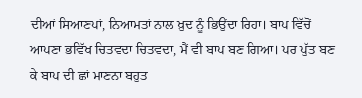ਦੀਆਂ ਸਿਆਣਪਾਂ, ਨਿਆਮਤਾਂ ਨਾਲ ਖ਼ੁਦ ਨੂੰ ਭਿਉਂਦਾ ਰਿਹਾ। ਬਾਪ ਵਿੱਚੋਂ ਆਪਣਾ ਭਵਿੱਖ ਚਿਤਵਦਾ ਚਿਤਵਦਾ, ਮੈਂ ਵੀ ਬਾਪ ਬਣ ਗਿਆ। ਪਰ ਪੁੱਤ ਬਣ ਕੇ ਬਾਪ ਦੀ ਛਾਂ ਮਾਣਨਾ ਬਹੁਤ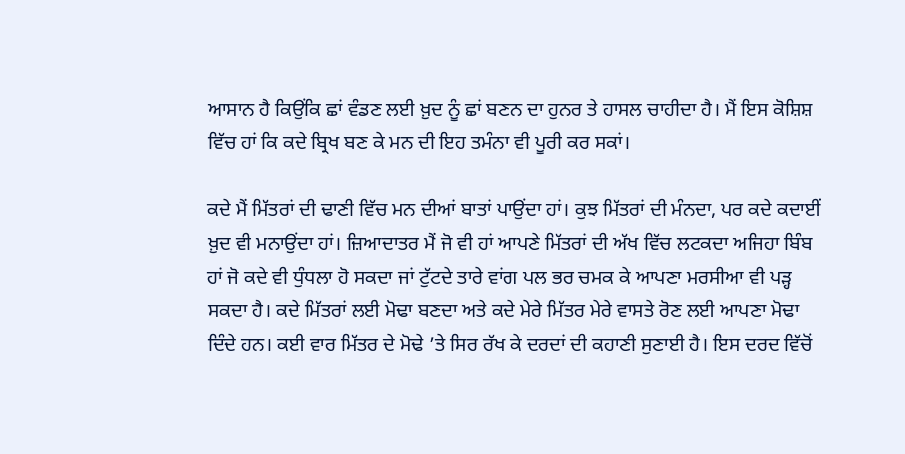ਆਸਾਨ ਹੈ ਕਿਉਂਕਿ ਛਾਂ ਵੰਡਣ ਲਈ ਖ਼ੁਦ ਨੂੰ ਛਾਂ ਬਣਨ ਦਾ ਹੁਨਰ ਤੇ ਹਾਸਲ ਚਾਹੀਦਾ ਹੈ। ਮੈਂ ਇਸ ਕੋਸ਼ਿਸ਼ ਵਿੱਚ ਹਾਂ ਕਿ ਕਦੇ ਬ੍ਰਿਖ ਬਣ ਕੇ ਮਨ ਦੀ ਇਹ ਤਮੰਨਾ ਵੀ ਪੂਰੀ ਕਰ ਸਕਾਂ।

ਕਦੇ ਮੈਂ ਮਿੱਤਰਾਂ ਦੀ ਢਾਣੀ ਵਿੱਚ ਮਨ ਦੀਆਂ ਬਾਤਾਂ ਪਾਉਂਦਾ ਹਾਂ। ਕੁਝ ਮਿੱਤਰਾਂ ਦੀ ਮੰਨਦਾ, ਪਰ ਕਦੇ ਕਦਾਈਂ ਖ਼ੁਦ ਵੀ ਮਨਾਉਂਦਾ ਹਾਂ। ਜ਼ਿਆਦਾਤਰ ਮੈਂ ਜੋ ਵੀ ਹਾਂ ਆਪਣੇ ਮਿੱਤਰਾਂ ਦੀ ਅੱਖ ਵਿੱਚ ਲਟਕਦਾ ਅਜਿਹਾ ਬਿੰਬ ਹਾਂ ਜੋ ਕਦੇ ਵੀ ਧੁੰਧਲਾ ਹੋ ਸਕਦਾ ਜਾਂ ਟੁੱਟਦੇ ਤਾਰੇ ਵਾਂਗ ਪਲ ਭਰ ਚਮਕ ਕੇ ਆਪਣਾ ਮਰਸੀਆ ਵੀ ਪੜ੍ਹ ਸਕਦਾ ਹੈ। ਕਦੇ ਮਿੱਤਰਾਂ ਲਈ ਮੋਢਾ ਬਣਦਾ ਅਤੇ ਕਦੇ ਮੇਰੇ ਮਿੱਤਰ ਮੇਰੇ ਵਾਸਤੇ ਰੋਣ ਲਈ ਆਪਣਾ ਮੋਢਾ ਦਿੰਦੇ ਹਨ। ਕਈ ਵਾਰ ਮਿੱਤਰ ਦੇ ਮੋਢੇ ’ਤੇ ਸਿਰ ਰੱਖ ਕੇ ਦਰਦਾਂ ਦੀ ਕਹਾਣੀ ਸੁਣਾਈ ਹੈ। ਇਸ ਦਰਦ ਵਿੱਚੋਂ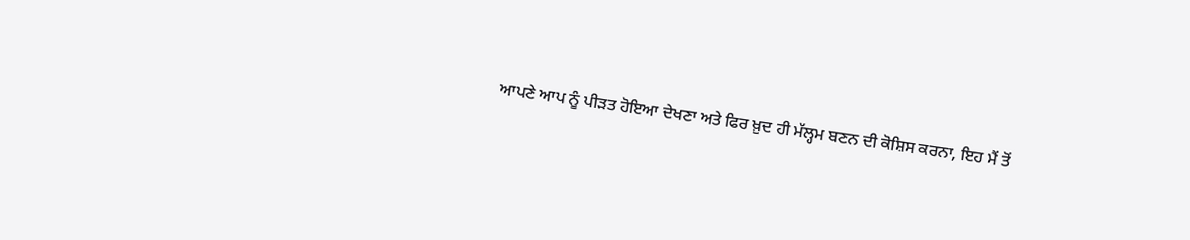ਆਪਣੇ ਆਪ ਨੂੰ ਪੀੜਤ ਹੋਇਆ ਦੇਖਣਾ ਅਤੇ ਫਿਰ ਖ਼ੁਦ ਹੀ ਮੱਲ੍ਹਮ ਬਣਨ ਦੀ ਕੋਸ਼ਿਸ ਕਰਨਾ, ਇਹ ਮੈਂ ਤੋਂ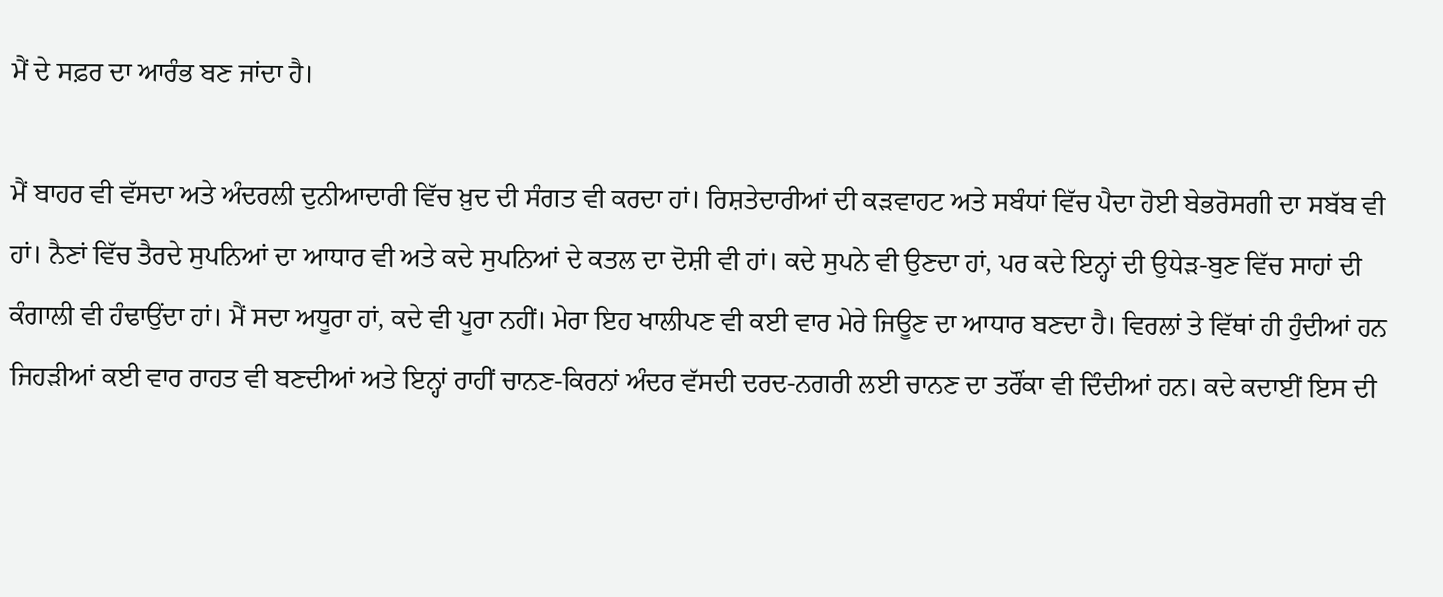ਮੈਂ ਦੇ ਸਫ਼ਰ ਦਾ ਆਰੰਭ ਬਣ ਜਾਂਦਾ ਹੈ।

ਮੈਂ ਬਾਹਰ ਵੀ ਵੱਸਦਾ ਅਤੇ ਅੰਦਰਲੀ ਦੁਨੀਆਦਾਰੀ ਵਿੱਚ ਖ਼ੁਦ ਦੀ ਸੰਗਤ ਵੀ ਕਰਦਾ ਹਾਂ। ਰਿਸ਼ਤੇਦਾਰੀਆਂ ਦੀ ਕੜਵਾਹਟ ਅਤੇ ਸਬੰਧਾਂ ਵਿੱਚ ਪੈਦਾ ਹੋਈ ਬੇਭਰੋਸਗੀ ਦਾ ਸਬੱਬ ਵੀ ਹਾਂ। ਨੈਣਾਂ ਵਿੱਚ ਤੈਰਦੇ ਸੁਪਨਿਆਂ ਦਾ ਆਧਾਰ ਵੀ ਅਤੇ ਕਦੇ ਸੁਪਨਿਆਂ ਦੇ ਕਤਲ ਦਾ ਦੋਸ਼ੀ ਵੀ ਹਾਂ। ਕਦੇ ਸੁਪਨੇ ਵੀ ਉਣਦਾ ਹਾਂ, ਪਰ ਕਦੇ ਇਨ੍ਹਾਂ ਦੀ ਉਧੇੜ-ਬੁਣ ਵਿੱਚ ਸਾਹਾਂ ਦੀ ਕੰਗਾਲੀ ਵੀ ਹੰਢਾਉਂਦਾ ਹਾਂ। ਮੈਂ ਸਦਾ ਅਧੂਰਾ ਹਾਂ, ਕਦੇ ਵੀ ਪੂਰਾ ਨਹੀਂ। ਮੇਰਾ ਇਹ ਖਾਲੀਪਣ ਵੀ ਕਈ ਵਾਰ ਮੇਰੇ ਜਿਊਣ ਦਾ ਆਧਾਰ ਬਣਦਾ ਹੈ। ਵਿਰਲਾਂ ਤੇ ਵਿੱਥਾਂ ਹੀ ਹੁੰਦੀਆਂ ਹਨ ਜਿਹੜੀਆਂ ਕਈ ਵਾਰ ਰਾਹਤ ਵੀ ਬਣਦੀਆਂ ਅਤੇ ਇਨ੍ਹਾਂ ਰਾਹੀਂ ਚਾਨਣ-ਕਿਰਨਾਂ ਅੰਦਰ ਵੱਸਦੀ ਦਰਦ-ਨਗਰੀ ਲਈ ਚਾਨਣ ਦਾ ਤਰੌਂਕਾ ਵੀ ਦਿੰਦੀਆਂ ਹਨ। ਕਦੇ ਕਦਾਈਂ ਇਸ ਦੀ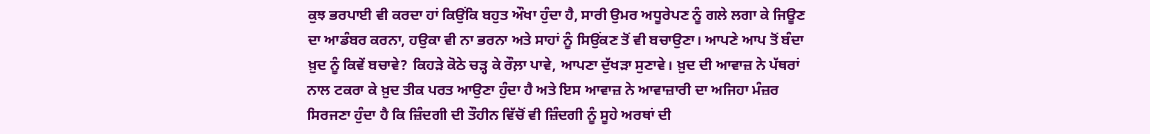ਕੁਝ ਭਰਪਾਈ ਵੀ ਕਰਦਾ ਹਾਂ ਕਿਉਂਕਿ ਬਹੁਤ ਔਖਾ ਹੁੰਦਾ ਹੈ, ਸਾਰੀ ਉਮਰ ਅਧੂਰੇਪਣ ਨੂੰ ਗਲੇ ਲਗਾ ਕੇ ਜਿਊਣ ਦਾ ਆਡੰਬਰ ਕਰਨਾ, ਹਉਕਾ ਵੀ ਨਾ ਭਰਨਾ ਅਤੇ ਸਾਹਾਂ ਨੂੰ ਸਿਉਂਕਣ ਤੋਂ ਵੀ ਬਚਾਉਣਾ। ਆਪਣੇ ਆਪ ਤੋਂ ਬੰਦਾ ਖ਼ੁਦ ਨੂੰ ਕਿਵੇਂ ਬਚਾਵੇ? ਕਿਹੜੇ ਕੋਠੇ ਚੜ੍ਹ ਕੇ ਰੌਲ਼ਾ ਪਾਵੇ, ਆਪਣਾ ਦੁੱਖੜਾ ਸੁਣਾਵੇ। ਖ਼ੁਦ ਦੀ ਆਵਾਜ਼ ਨੇ ਪੱਥਰਾਂ ਨਾਲ ਟਕਰਾ ਕੇ ਖ਼ੁਦ ਤੀਕ ਪਰਤ ਆਉਣਾ ਹੁੰਦਾ ਹੈ ਅਤੇ ਇਸ ਆਵਾਜ਼ ਨੇ ਆਵਾਜ਼ਾਰੀ ਦਾ ਅਜਿਹਾ ਮੰਜ਼ਰ ਸਿਰਜਣਾ ਹੁੰਦਾ ਹੈ ਕਿ ਜ਼ਿੰਦਗੀ ਦੀ ਤੌਹੀਨ ਵਿੱਚੋਂ ਵੀ ਜ਼ਿੰਦਗੀ ਨੂੰ ਸੂਹੇ ਅਰਥਾਂ ਦੀ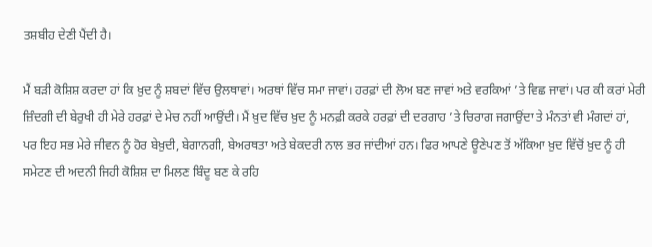ਤਸ਼ਬੀਹ ਦੇਣੀ ਪੈਂਦੀ ਹੈ।

ਮੈਂ ਬੜੀ ਕੋਸ਼ਿਸ਼ ਕਰਦਾ ਹਾਂ ਕਿ ਖ਼ੁਦ ਨੂੰ ਸ਼ਬਦਾਂ ਵਿੱਚ ਉਲਥਾਵਾਂ। ਅਰਥਾਂ ਵਿੱਚ ਸਮਾ ਜਾਵਾਂ। ਹਰਫ਼ਾਂ ਦੀ ਲੋਅ ਬਣ ਜਾਵਾਂ ਅਤੇ ਵਰਕਿਆਂ ’ਤੇ ਵਿਛ ਜਾਵਾਂ। ਪਰ ਕੀ ਕਰਾਂ ਮੇਰੀ ਜ਼ਿੰਦਗੀ ਦੀ ਬੇਰੁਖੀ ਹੀ ਮੇਰੇ ਹਰਫ਼ਾਂ ਦੇ ਮੇਚ ਨਹੀਂ ਆਉਂਦੀ। ਮੈਂ ਖ਼ੁਦ ਵਿੱਚ ਖ਼ੁਦ ਨੂੰ ਮਨਫ਼ੀ ਕਰਕੇ ਹਰਫ਼ਾਂ ਦੀ ਦਰਗਾਹ ’ਤੇ ਚਿਰਾਗ ਜਗਾਉਂਦਾ ਤੇ ਮੰਨਤਾਂ ਵੀ ਮੰਗਦਾਂ ਹਾਂ, ਪਰ ਇਹ ਸਭ ਮੇਰੇ ਜੀਵਨ ਨੂੰ ਹੋਰ ਬੇਖ਼ੁਦੀ, ਬੇਗਾਨਗੀ, ਬੇਅਰਥਤਾ ਅਤੇ ਬੇਕਦਰੀ ਨਾਲ ਭਰ ਜਾਂਦੀਆਂ ਹਨ। ਫਿਰ ਆਪਣੇ ਊਣੇਪਣ ਤੋਂ ਅੱਕਿਆ ਖ਼ੁਦ ਵਿੱਚੋਂ ਖ਼ੁਦ ਨੂੰ ਹੀ ਸਮੇਟਣ ਦੀ ਅਦਨੀ ਜਿਹੀ ਕੋਸ਼ਿਸ਼ ਦਾ ਮਿਲਣ ਬਿੰਦੂ ਬਣ ਕੇ ਰਹਿ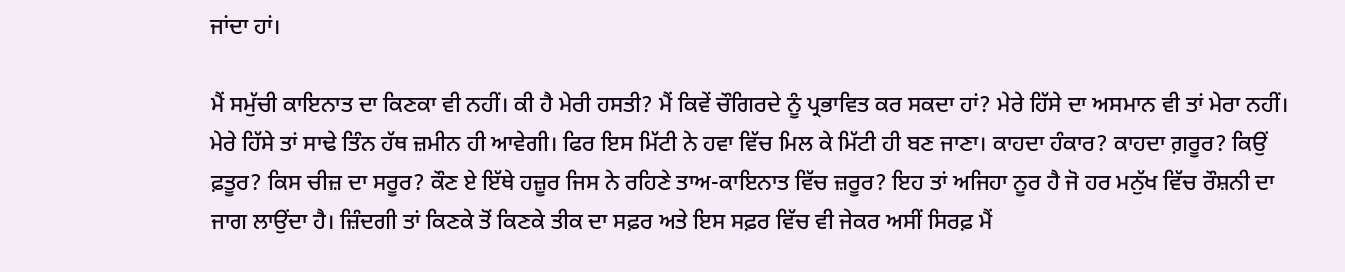ਜਾਂਦਾ ਹਾਂ।

ਮੈਂ ਸਮੁੱਚੀ ਕਾਇਨਾਤ ਦਾ ਕਿਣਕਾ ਵੀ ਨਹੀਂ। ਕੀ ਹੈ ਮੇਰੀ ਹਸਤੀ? ਮੈਂ ਕਿਵੇਂ ਚੌਗਿਰਦੇ ਨੂੰ ਪ੍ਰਭਾਵਿਤ ਕਰ ਸਕਦਾ ਹਾਂ? ਮੇਰੇ ਹਿੱਸੇ ਦਾ ਅਸਮਾਨ ਵੀ ਤਾਂ ਮੇਰਾ ਨਹੀਂ। ਮੇਰੇ ਹਿੱਸੇ ਤਾਂ ਸਾਢੇ ਤਿੰਨ ਹੱਥ ਜ਼ਮੀਨ ਹੀ ਆਵੇਗੀ। ਫਿਰ ਇਸ ਮਿੱਟੀ ਨੇ ਹਵਾ ਵਿੱਚ ਮਿਲ ਕੇ ਮਿੱਟੀ ਹੀ ਬਣ ਜਾਣਾ। ਕਾਹਦਾ ਹੰਕਾਰ? ਕਾਹਦਾ ਗ਼ਰੂਰ? ਕਿਉਂ ਫ਼ਤੂਰ? ਕਿਸ ਚੀਜ਼ ਦਾ ਸਰੂਰ? ਕੌਣ ਏ ਇੱਥੇ ਹਜ਼ੂਰ ਜਿਸ ਨੇ ਰਹਿਣੇ ਤਾਅ-ਕਾਇਨਾਤ ਵਿੱਚ ਜ਼ਰੂਰ? ਇਹ ਤਾਂ ਅਜਿਹਾ ਨੂਰ ਹੈ ਜੋ ਹਰ ਮਨੁੱਖ ਵਿੱਚ ਰੌਸ਼ਨੀ ਦਾ ਜਾਗ ਲਾਉਂਦਾ ਹੈ। ਜ਼ਿੰਦਗੀ ਤਾਂ ਕਿਣਕੇ ਤੋਂ ਕਿਣਕੇ ਤੀਕ ਦਾ ਸਫ਼ਰ ਅਤੇ ਇਸ ਸਫ਼ਰ ਵਿੱਚ ਵੀ ਜੇਕਰ ਅਸੀਂ ਸਿਰਫ਼ ਮੈਂ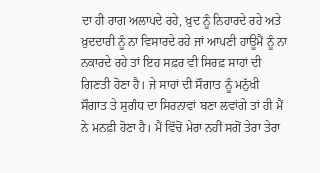ਦਾ ਹੀ ਰਾਗ ਅਲਾਪਦੇ ਰਹੇ, ਖ਼ੁਦ ਨੂੰ ਨਿਹਾਰਦੇ ਰਹੇ ਅਤੇ ਖ਼ੁਦਦਾਰੀ ਨੂੰ ਨਾ ਵਿਸਾਰਦੇ ਰਹੇ ਜਾਂ ਆਪਣੀ ਹਾਊਮੈਂ ਨੂੰ ਨਾ ਨਕਾਰਦੇ ਰਹੇ ਤਾਂ ਇਹ ਸਫ਼ਰ ਵੀ ਸਿਰਫ਼ ਸਾਹਾਂ ਦੀ ਗਿਣਤੀ ਹੋਣਾ ਹੈ। ਜੇ ਸਾਹਾਂ ਦੀ ਸੌਗਾਤ ਨੂੰ ਮਨੁੱਖੀ ਸੌਗਾਤ ਤੇ ਸੁਗੰਧ ਦਾ ਸਿਰਨਾਵਾਂ ਬਣਾ ਲਵਾਂਗੇ ਤਾਂ ਹੀ ਮੈਂ ਨੇ ਮਨਫ਼ੀ ਹੋਣਾ ਹੈ। ਮੈਂ ਵਿੱਚੋਂ ਮੇਰਾ ਨਹੀਂ ਸਗੋਂ ਤੇਰਾ ਤੇਰਾ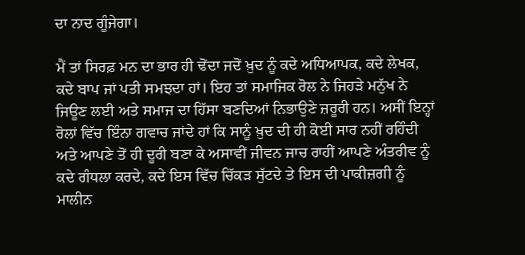ਦਾ ਨਾਦ ਗੂੰਜੇਗਾ।

ਮੈਂ ਤਾਂ ਸਿਰਫ਼ ਮਨ ਦਾ ਭਾਰ ਹੀ ਢੋਂਦਾ ਜਦੋਂ ਖ਼ੁਦ ਨੂੰ ਕਦੇ ਅਧਿਆਪਕ, ਕਦੇ ਲੇਖਕ, ਕਦੇ ਬਾਪ ਜਾਂ ਪਤੀ ਸਮਝਦਾ ਹਾਂ। ਇਹ ਤਾਂ ਸਮਾਜਿਕ ਰੋਲ ਨੇ ਜਿਹੜੇ ਮਨੁੱਖ ਨੇ ਜਿਊਣ ਲਈ ਅਤੇ ਸਮਾਜ ਦਾ ਹਿੱਸਾ ਬਣਦਿਆਂ ਨਿਭਾਉਣੇ ਜ਼ਰੂਰੀ ਹਨ। ਅਸੀਂ ਇਨ੍ਹਾਂ ਰੋਲਾਂ ਵਿੱਚ ਇੰਨਾ ਗਵਾਚ ਜਾਂਦੇ ਹਾਂ ਕਿ ਸਾਨੂੰ ਖ਼ੁਦ ਦੀ ਹੀ ਕੋਈ ਸਾਰ ਨਹੀਂ ਰਹਿੰਦੀ ਅਤੇ ਆਪਣੇ ਤੋਂ ਹੀ ਦੂਰੀ ਬਣਾ ਕੇ ਅਸਾਵੀਂ ਜੀਵਨ ਜਾਚ ਰਾਹੀਂ ਆਪਣੇ ਅੰਤਰੀਵ ਨੂੰ ਕਦੇ ਗੰਧਲਾ ਕਰਦੇ, ਕਦੇ ਇਸ ਵਿੱਚ ਚਿੱਕੜ ਸੁੱਟਦੇ ਤੇ ਇਸ ਦੀ ਪਾਕੀਜ਼ਗੀ ਨੂੰ ਮਾਲੀਨ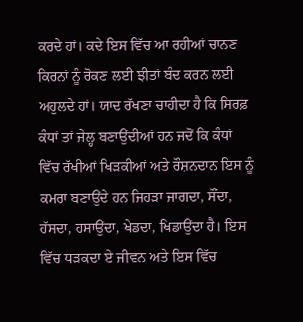ਕਰਦੇ ਹਾਂ। ਕਦੇ ਇਸ ਵਿੱਚ ਆ ਰਹੀਆਂ ਚਾਨਣ ਕਿਰਨਾਂ ਨੂੰ ਰੋਕਣ ਲਈ ਝੀਤਾਂ ਬੰਦ ਕਰਨ ਲਈ ਅਹੁਲਦੇ ਹਾਂ। ਯਾਦ ਰੱਖਣਾ ਚਾਹੀਦਾ ਹੈ ਕਿ ਸਿਰਫ਼ ਕੰਧਾਂ ਤਾਂ ਜੇਲ੍ਹ ਬਣਾਉਂਦੀਆਂ ਹਨ ਜਦੋਂ ਕਿ ਕੰਧਾਂ ਵਿੱਚ ਰੱਖੀਆਂ ਖਿੜਕੀਆਂ ਅਤੇ ਰੌਸ਼ਨਦਾਨ ਇਸ ਨੂੰ ਕਮਰਾ ਬਣਾਉਂਦੇ ਹਨ ਜਿਹੜਾ ਜਾਗਦਾ, ਸੌਂਦਾ, ਹੱਸਦਾ, ਹਸਾਉਂਦਾ, ਖੇਡਦਾ, ਖਿਡਾਉਂਦਾ ਹੈ। ਇਸ ਵਿੱਚ ਧੜਕਦਾ ਏ ਜੀਵਨ ਅਤੇ ਇਸ ਵਿੱਚ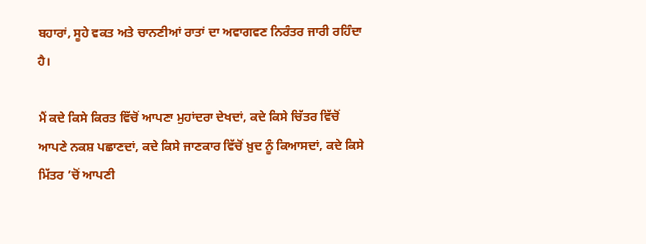ਬਹਾਰਾਂ, ਸੂਹੇ ਵਕਤ ਅਤੇ ਚਾਨਣੀਆਂ ਰਾਤਾਂ ਦਾ ਅਵਾਗਵਣ ਨਿਰੰਤਰ ਜਾਰੀ ਰਹਿੰਦਾ ਹੈ।

ਮੈਂ ਕਦੇ ਕਿਸੇ ਕਿਰਤ ਵਿੱਚੋਂ ਆਪਣਾ ਮੁਹਾਂਦਰਾ ਦੇਖਦਾਂ, ਕਦੇ ਕਿਸੇ ਚਿੱਤਰ ਵਿੱਚੋਂ ਆਪਣੇ ਨਕਸ਼ ਪਛਾਣਦਾਂ, ਕਦੇ ਕਿਸੇ ਜਾਣਕਾਰ ਵਿੱਚੋਂ ਖ਼ੁਦ ਨੂੰ ਕਿਆਸਦਾਂ, ਕਦੇ ਕਿਸੇ ਮਿੱਤਰ ’ਚੋਂ ਆਪਣੀ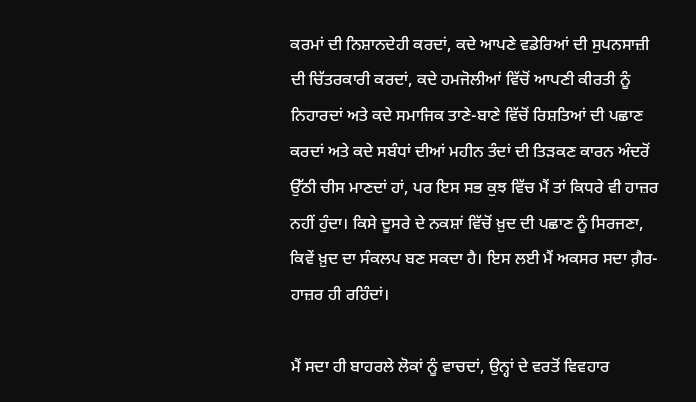ਕਰਮਾਂ ਦੀ ਨਿਸ਼ਾਨਦੇਹੀ ਕਰਦਾਂ, ਕਦੇ ਆਪਣੇ ਵਡੇਰਿਆਂ ਦੀ ਸੁਪਨਸਾਜ਼ੀ ਦੀ ਚਿੱਤਰਕਾਰੀ ਕਰਦਾਂ, ਕਦੇ ਹਮਜੋਲੀਆਂ ਵਿੱਚੋਂ ਆਪਣੀ ਕੀਰਤੀ ਨੂੰ ਨਿਹਾਰਦਾਂ ਅਤੇ ਕਦੇ ਸਮਾਜਿਕ ਤਾਣੇ-ਬਾਣੇ ਵਿੱਚੋਂ ਰਿਸ਼ਤਿਆਂ ਦੀ ਪਛਾਣ ਕਰਦਾਂ ਅਤੇ ਕਦੇ ਸਬੰਧਾਂ ਦੀਆਂ ਮਹੀਨ ਤੰਦਾਂ ਦੀ ਤਿੜਕਣ ਕਾਰਨ ਅੰਦਰੋਂ ਉੱਠੀ ਚੀਸ ਮਾਣਦਾਂ ਹਾਂ, ਪਰ ਇਸ ਸਭ ਕੁਝ ਵਿੱਚ ਮੈਂ ਤਾਂ ਕਿਧਰੇ ਵੀ ਹਾਜ਼ਰ ਨਹੀਂ ਹੁੰਦਾ। ਕਿਸੇ ਦੂਸਰੇ ਦੇ ਨਕਸ਼ਾਂ ਵਿੱਚੋਂ ਖ਼ੁਦ ਦੀ ਪਛਾਣ ਨੂੰ ਸਿਰਜਣਾ, ਕਿਵੇਂ ਖ਼ੁਦ ਦਾ ਸੰਕਲਪ ਬਣ ਸਕਦਾ ਹੈ। ਇਸ ਲਈ ਮੈਂ ਅਕਸਰ ਸਦਾ ਗ਼ੈਰ-ਹਾਜ਼ਰ ਹੀ ਰਹਿੰਦਾਂ।

ਮੈਂ ਸਦਾ ਹੀ ਬਾਹਰਲੇ ਲੋਕਾਂ ਨੂੰ ਵਾਚਦਾਂ, ਉਨ੍ਹਾਂ ਦੇ ਵਰਤੋਂ ਵਿਵਹਾਰ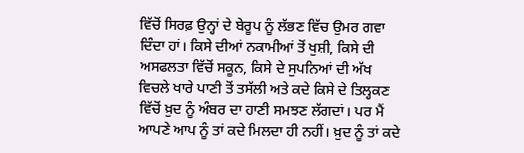ਵਿੱਚੋਂ ਸਿਰਫ਼ ਉਨ੍ਹਾਂ ਦੇ ਬੇਰੂਪ ਨੂੰ ਲੱਭਣ ਵਿੱਚ ਉਮਰ ਗਵਾ ਦਿੰਦਾ ਹਾਂ। ਕਿਸੇ ਦੀਆਂ ਨਕਾਮੀਆਂ ਤੋਂ ਖੁਸ਼ੀ, ਕਿਸੇ ਦੀ ਅਸਫਲਤਾ ਵਿੱਚੋਂ ਸਕੂਨ, ਕਿਸੇ ਦੇ ਸੁਪਨਿਆਂ ਦੀ ਅੱਖ ਵਿਚਲੇ ਖਾਰੇ ਪਾਣੀ ਤੋਂ ਤਸੱਲੀ ਅਤੇ ਕਦੇ ਕਿਸੇ ਦੇ ਤਿਲ੍ਹਕਣ ਵਿੱਚੋਂ ਖ਼ੁਦ ਨੂੰ ਅੰਬਰ ਦਾ ਹਾਣੀ ਸਮਝਣ ਲੱਗਦਾਂ। ਪਰ ਮੈਂ ਆਪਣੇ ਆਪ ਨੂੰ ਤਾਂ ਕਦੇ ਮਿਲਦਾ ਹੀ ਨਹੀਂ। ਖ਼ੁਦ ਨੂੰ ਤਾਂ ਕਦੇ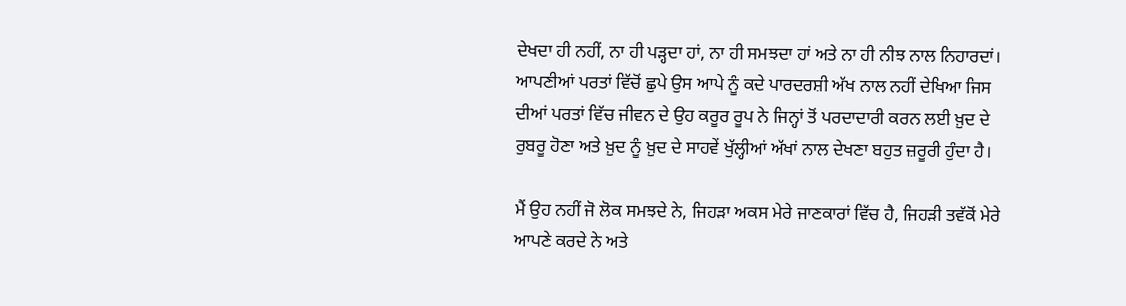ਦੇਖਦਾ ਹੀ ਨਹੀਂ, ਨਾ ਹੀ ਪੜ੍ਹਦਾ ਹਾਂ, ਨਾ ਹੀ ਸਮਝਦਾ ਹਾਂ ਅਤੇ ਨਾ ਹੀ ਨੀਝ ਨਾਲ ਨਿਹਾਰਦਾਂ। ਆਪਣੀਆਂ ਪਰਤਾਂ ਵਿੱਚੋਂ ਛੁਪੇ ਉਸ ਆਪੇ ਨੂੰ ਕਦੇ ਪਾਰਦਰਸ਼ੀ ਅੱਖ ਨਾਲ ਨਹੀਂ ਦੇਖਿਆ ਜਿਸ ਦੀਆਂ ਪਰਤਾਂ ਵਿੱਚ ਜੀਵਨ ਦੇ ਉਹ ਕਰੂਰ ਰੂਪ ਨੇ ਜਿਨ੍ਹਾਂ ਤੋਂ ਪਰਦਾਦਾਰੀ ਕਰਨ ਲਈ ਖ਼ੁਦ ਦੇ ਰੁਬਰੂ ਹੋਣਾ ਅਤੇ ਖ਼ੁਦ ਨੂੰ ਖ਼ੁਦ ਦੇ ਸਾਹਵੇਂ ਖੁੱਲ੍ਹੀਆਂ ਅੱਖਾਂ ਨਾਲ ਦੇਖਣਾ ਬਹੁਤ ਜ਼ਰੂਰੀ ਹੁੰਦਾ ਹੈ।

ਮੈਂ ਉਹ ਨਹੀਂ ਜੋ ਲੋਕ ਸਮਝਦੇ ਨੇ, ਜਿਹੜਾ ਅਕਸ ਮੇਰੇ ਜਾਣਕਾਰਾਂ ਵਿੱਚ ਹੈ, ਜਿਹੜੀ ਤਵੱਕੋਂ ਮੇਰੇ ਆਪਣੇ ਕਰਦੇ ਨੇ ਅਤੇ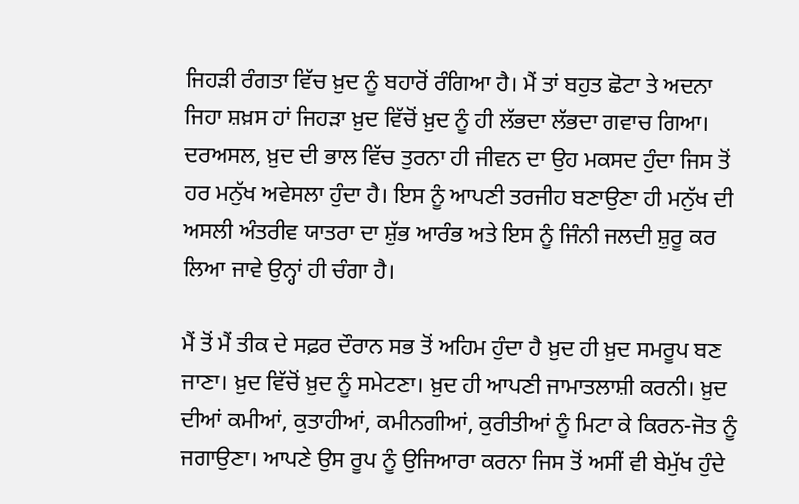ਜਿਹੜੀ ਰੰਗਤਾ ਵਿੱਚ ਖ਼ੁਦ ਨੂੰ ਬਹਾਰੋਂ ਰੰਗਿਆ ਹੈ। ਮੈਂ ਤਾਂ ਬਹੁਤ ਛੋਟਾ ਤੇ ਅਦਨਾ ਜਿਹਾ ਸ਼ਖ਼ਸ ਹਾਂ ਜਿਹੜਾ ਖ਼ੁਦ ਵਿੱਚੋਂ ਖ਼ੁਦ ਨੂੰ ਹੀ ਲੱਭਦਾ ਲੱਭਦਾ ਗਵਾਚ ਗਿਆ। ਦਰਅਸਲ, ਖ਼ੁਦ ਦੀ ਭਾਲ ਵਿੱਚ ਤੁਰਨਾ ਹੀ ਜੀਵਨ ਦਾ ਉਹ ਮਕਸਦ ਹੁੰਦਾ ਜਿਸ ਤੋਂ ਹਰ ਮਨੁੱਖ ਅਵੇਸਲਾ ਹੁੰਦਾ ਹੈ। ਇਸ ਨੂੰ ਆਪਣੀ ਤਰਜੀਹ ਬਣਾਉਣਾ ਹੀ ਮਨੁੱਖ ਦੀ ਅਸਲੀ ਅੰਤਰੀਵ ਯਾਤਰਾ ਦਾ ਸ਼ੁੱਭ ਆਰੰਭ ਅਤੇ ਇਸ ਨੂੰ ਜਿੰਨੀ ਜਲਦੀ ਸ਼ੁਰੂ ਕਰ ਲਿਆ ਜਾਵੇ ਉਨ੍ਹਾਂ ਹੀ ਚੰਗਾ ਹੈ।

ਮੈਂ ਤੋਂ ਮੈਂ ਤੀਕ ਦੇ ਸਫ਼ਰ ਦੌਰਾਨ ਸਭ ਤੋਂ ਅਹਿਮ ਹੁੰਦਾ ਹੈ ਖ਼ੁਦ ਹੀ ਖ਼ੁਦ ਸਮਰੂਪ ਬਣ ਜਾਣਾ। ਖ਼ੁਦ ਵਿੱਚੋਂ ਖ਼ੁਦ ਨੂੰ ਸਮੇਟਣਾ। ਖ਼ੁਦ ਹੀ ਆਪਣੀ ਜਾਮਾਤਲਾਸ਼ੀ ਕਰਨੀ। ਖ਼ੁਦ ਦੀਆਂ ਕਮੀਆਂ, ਕੁਤਾਹੀਆਂ, ਕਮੀਨਗੀਆਂ, ਕੁਰੀਤੀਆਂ ਨੂੰ ਮਿਟਾ ਕੇ ਕਿਰਨ-ਜੋਤ ਨੂੰ ਜਗਾਉਣਾ। ਆਪਣੇ ਉਸ ਰੂਪ ਨੂੰ ਉਜਿਆਰਾ ਕਰਨਾ ਜਿਸ ਤੋਂ ਅਸੀਂ ਵੀ ਬੇਮੁੱਖ ਹੁੰਦੇ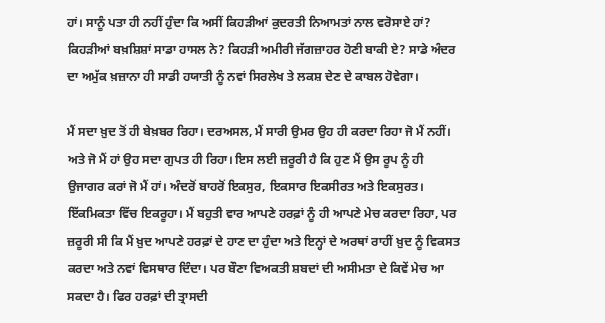ਹਾਂ। ਸਾਨੂੰ ਪਤਾ ਹੀ ਨਹੀਂ ਹੁੰਦਾ ਕਿ ਅਸੀਂ ਕਿਹੜੀਆਂ ਕੁਦਰਤੀ ਨਿਆਮਤਾਂ ਨਾਲ ਵਰੋਸਾਏ ਹਾਂ? ਕਿਹੜੀਆਂ ਬਖ਼ਸ਼ਿਸ਼ਾਂ ਸਾਡਾ ਹਾਸਲ ਨੇ? ਕਿਹੜੀ ਅਮੀਰੀ ਜੱਗਜ਼ਾਹਰ ਹੋਣੀ ਬਾਕੀ ਏ? ਸਾਡੇ ਅੰਦਰ ਦਾ ਅਮੁੱਕ ਖ਼ਜ਼ਾਨਾ ਹੀ ਸਾਡੀ ਹਯਾਤੀ ਨੂੰ ਨਵਾਂ ਸਿਰਲੇਖ ਤੇ ਲਕਸ਼ ਦੇਣ ਦੇ ਕਾਬਲ ਹੋਵੇਗਾ।

ਮੈਂ ਸਦਾ ਖ਼ੁਦ ਤੋਂ ਹੀ ਬੇਖ਼ਬਰ ਰਿਹਾ। ਦਰਅਸਲ, ਮੈਂ ਸਾਰੀ ਉਮਰ ਉਹ ਹੀ ਕਰਦਾ ਰਿਹਾ ਜੋ ਮੈਂ ਨਹੀਂ। ਅਤੇ ਜੋ ਮੈਂ ਹਾਂ ਉਹ ਸਦਾ ਗੁਪਤ ਹੀ ਰਿਹਾ। ਇਸ ਲਈ ਜ਼ਰੂਰੀ ਹੈ ਕਿ ਹੁਣ ਮੈਂ ਉਸ ਰੂਪ ਨੂੰ ਹੀ ਉਜਾਗਰ ਕਰਾਂ ਜੋ ਮੈਂ ਹਾਂ। ਅੰਦਰੋਂ ਬਾਹਰੋਂ ਇਕਸੁਰ, ਇਕਸਾਰ ਇਕਸੀਰਤ ਅਤੇ ਇਕਸੁਰਤ। ਇੱਕਮਿਕਤਾ ਵਿੱਚ ਇਕਰੂਹਾ। ਮੈਂ ਬਹੁਤੀ ਵਾਰ ਆਪਣੇ ਹਰਫ਼ਾਂ ਨੂੰ ਹੀ ਆਪਣੇ ਮੇਚ ਕਰਦਾ ਰਿਹਾ, ਪਰ ਜ਼ਰੂਰੀ ਸੀ ਕਿ ਮੈਂ ਖ਼ੁਦ ਆਪਣੇ ਹਰਫ਼ਾਂ ਦੇ ਹਾਣ ਦਾ ਹੁੰਦਾ ਅਤੇ ਇਨ੍ਹਾਂ ਦੇ ਅਰਥਾਂ ਰਾਹੀਂ ਖ਼ੁਦ ਨੂੰ ਵਿਕਸਤ ਕਰਦਾ ਅਤੇ ਨਵਾਂ ਵਿਸਥਾਰ ਦਿੰਦਾ। ਪਰ ਬੌਣਾ ਵਿਅਕਤੀ ਸ਼ਬਦਾਂ ਦੀ ਅਸੀਮਤਾ ਦੇ ਕਿਵੇਂ ਮੇਚ ਆ ਸਕਦਾ ਹੈ। ਫਿਰ ਹਰਫ਼ਾਂ ਦੀ ਤ੍ਰਾਸਦੀ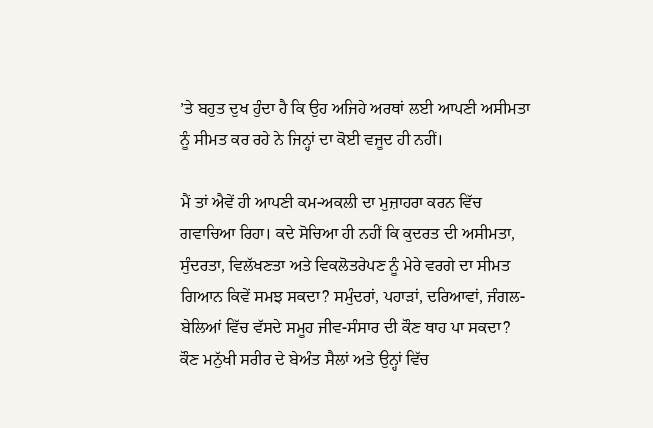’ਤੇ ਬਹੁਤ ਦੁਖ ਹੁੰਦਾ ਹੈ ਕਿ ਉਹ ਅਜਿਹੇ ਅਰਥਾਂ ਲਈ ਆਪਣੀ ਅਸੀਮਤਾ ਨੂੰ ਸੀਮਤ ਕਰ ਰਹੇ ਨੇ ਜਿਨ੍ਹਾਂ ਦਾ ਕੋਈ ਵਜੂਦ ਹੀ ਨਹੀਂ।

ਮੈਂ ਤਾਂ ਐਵੇਂ ਹੀ ਆਪਣੀ ਕਮ-ਅਕਲੀ ਦਾ ਮੁਜ਼ਾਹਰਾ ਕਰਨ ਵਿੱਚ ਗਵਾਚਿਆ ਰਿਹਾ। ਕਦੇ ਸੋਚਿਆ ਹੀ ਨਹੀਂ ਕਿ ਕੁਦਰਤ ਦੀ ਅਸੀਮਤਾ, ਸੁੰਦਰਤਾ, ਵਿਲੱਖਣਤਾ ਅਤੇ ਵਿਕਲੋਤਰੇਪਣ ਨੂੰ ਮੇਰੇ ਵਰਗੇ ਦਾ ਸੀਮਤ ਗਿਆਨ ਕਿਵੇਂ ਸਮਝ ਸਕਦਾ? ਸਮੁੰਦਰਾਂ, ਪਹਾੜਾਂ, ਦਰਿਆਵਾਂ, ਜੰਗਲ-ਬੇਲਿਆਂ ਵਿੱਚ ਵੱਸਦੇ ਸਮੂਹ ਜੀਵ-ਸੰਸਾਰ ਦੀ ਕੌਣ ਥਾਹ ਪਾ ਸਕਦਾ? ਕੌਣ ਮਨੁੱਖੀ ਸਰੀਰ ਦੇ ਬੇਅੰਤ ਸੈਲਾਂ ਅਤੇ ਉਨ੍ਹਾਂ ਵਿੱਚ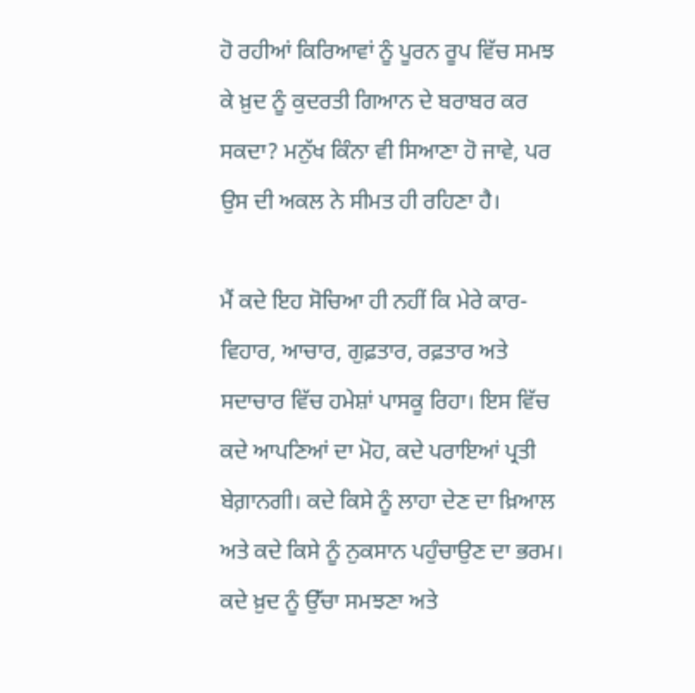ਹੋ ਰਹੀਆਂ ਕਿਰਿਆਵਾਂ ਨੂੰ ਪੂਰਨ ਰੂਪ ਵਿੱਚ ਸਮਝ ਕੇ ਖ਼ੁਦ ਨੂੰ ਕੁਦਰਤੀ ਗਿਆਨ ਦੇ ਬਰਾਬਰ ਕਰ ਸਕਦਾ? ਮਨੁੱਖ ਕਿੰਨਾ ਵੀ ਸਿਆਣਾ ਹੋ ਜਾਵੇ, ਪਰ ਉਸ ਦੀ ਅਕਲ ਨੇ ਸੀਮਤ ਹੀ ਰਹਿਣਾ ਹੈ।

ਮੈਂ ਕਦੇ ਇਹ ਸੋਚਿਆ ਹੀ ਨਹੀਂ ਕਿ ਮੇਰੇ ਕਾਰ-ਵਿਹਾਰ, ਆਚਾਰ, ਗੁਫ਼ਤਾਰ, ਰਫ਼ਤਾਰ ਅਤੇ ਸਦਾਚਾਰ ਵਿੱਚ ਹਮੇਸ਼ਾਂ ਪਾਸਕੂ ਰਿਹਾ। ਇਸ ਵਿੱਚ ਕਦੇ ਆਪਣਿਆਂ ਦਾ ਮੋਹ, ਕਦੇ ਪਰਾਇਆਂ ਪ੍ਰਤੀ ਬੇਗ਼ਾਨਗੀ। ਕਦੇ ਕਿਸੇ ਨੂੰ ਲਾਹਾ ਦੇਣ ਦਾ ਖ਼ਿਆਲ ਅਤੇ ਕਦੇ ਕਿਸੇ ਨੂੰ ਨੁਕਸਾਨ ਪਹੁੰਚਾਉਣ ਦਾ ਭਰਮ। ਕਦੇ ਖ਼ੁਦ ਨੂੰ ਉੱਚਾ ਸਮਝਣਾ ਅਤੇ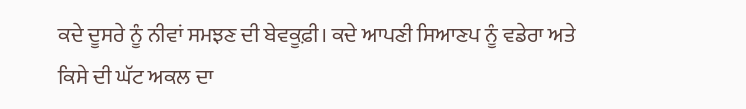ਕਦੇ ਦੂਸਰੇ ਨੂੰ ਨੀਵਾਂ ਸਮਝਣ ਦੀ ਬੇਵਕੂਫ਼ੀ। ਕਦੇ ਆਪਣੀ ਸਿਆਣਪ ਨੂੰ ਵਡੇਰਾ ਅਤੇ ਕਿਸੇ ਦੀ ਘੱਟ ਅਕਲ ਦਾ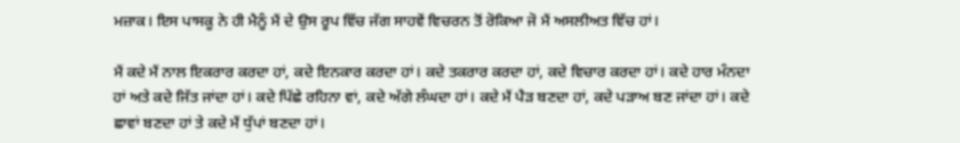ਮਜ਼ਾਕ। ਇਸ ਪਾਸਕੂ ਨੇ ਹੀ ਮੈਨੂੰ ਮੈਂ ਦੇ ਉਸ ਰੂਪ ਵਿੱਚ ਜੱਗ ਸਾਹਵੇਂ ਵਿਚਰਨ ਤੋਂ ਰੋਕਿਆ ਜੋ ਮੈਂ ਅਸਲੀਅਤ ਵਿੱਚ ਹਾਂ।

ਮੈਂ ਕਦੇ ਮੈਂ ਨਾਲ ਇਕਰਾਰ ਕਰਦਾ ਹਾਂ, ਕਦੇ ਇਨਕਾਰ ਕਰਦਾ ਹਾਂ। ਕਦੇ ਤਕਰਾਰ ਕਰਦਾ ਹਾਂ, ਕਦੇ ਵਿਚਾਰ ਕਰਦਾ ਹਾਂ। ਕਦੇ ਹਾਰ ਮੰਨਦਾ ਹਾਂ ਅਤੇ ਕਦੇ ਜਿੱਤ ਜਾਂਦਾ ਹਾਂ। ਕਦੇ ਪਿੱਛੇ ਰਹਿਨਾ ਵਾਂ, ਕਦੇ ਅੱਗੇ ਲੰਘਦਾ ਹਾਂ। ਕਦੇ ਮੈਂ ਪੈੜ ਬਣਦਾ ਹਾਂ, ਕਦੇ ਪੜਾਅ ਬਣ ਜਾਂਦਾ ਹਾਂ। ਕਦੇ ਛਾਵਾਂ ਬਣਦਾ ਹਾਂ ਤੇ ਕਦੇ ਮੈਂ ਧੁੱਪਾਂ ਬਣਦਾ ਹਾਂ।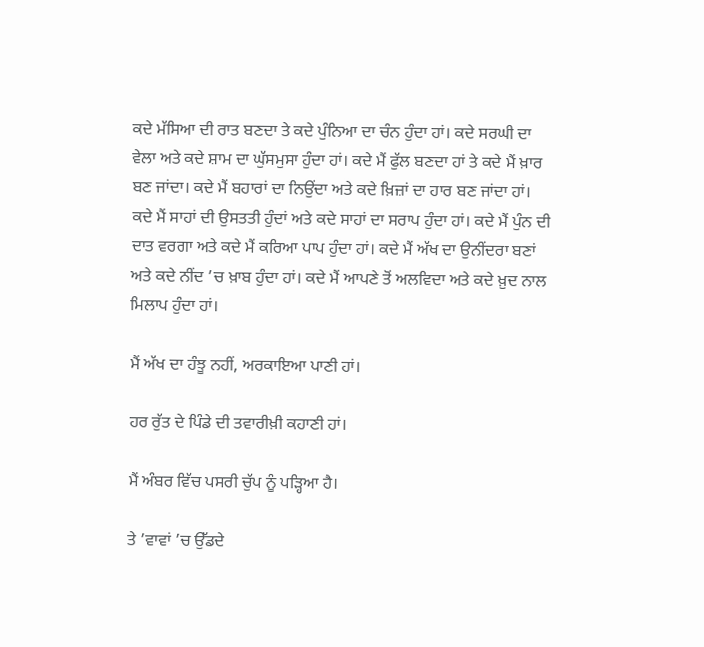ਕਦੇ ਮੱਸਿਆ ਦੀ ਰਾਤ ਬਣਦਾ ਤੇ ਕਦੇ ਪੁੰਨਿਆ ਦਾ ਚੰਨ ਹੁੰਦਾ ਹਾਂ। ਕਦੇ ਸਰਘੀ ਦਾ ਵੇਲਾ ਅਤੇ ਕਦੇ ਸ਼ਾਮ ਦਾ ਘੁੱਸਮੁਸਾ ਹੁੰਦਾ ਹਾਂ। ਕਦੇ ਮੈਂ ਫੁੱਲ ਬਣਦਾ ਹਾਂ ਤੇ ਕਦੇ ਮੈਂ ਖ਼ਾਰ ਬਣ ਜਾਂਦਾ। ਕਦੇ ਮੈਂ ਬਹਾਰਾਂ ਦਾ ਨਿਉਂਦਾ ਅਤੇ ਕਦੇ ਖ਼ਿਜ਼ਾਂ ਦਾ ਹਾਰ ਬਣ ਜਾਂਦਾ ਹਾਂ। ਕਦੇ ਮੈਂ ਸਾਹਾਂ ਦੀ ਉਸਤਤੀ ਹੁੰਦਾਂ ਅਤੇ ਕਦੇ ਸਾਹਾਂ ਦਾ ਸਰਾਪ ਹੁੰਦਾ ਹਾਂ। ਕਦੇ ਮੈਂ ਪੁੰਨ ਦੀ ਦਾਤ ਵਰਗਾ ਅਤੇ ਕਦੇ ਮੈਂ ਕਰਿਆ ਪਾਪ ਹੁੰਦਾ ਹਾਂ। ਕਦੇ ਮੈਂ ਅੱਖ ਦਾ ਉਨੀਂਦਰਾ ਬਣਾਂ ਅਤੇ ਕਦੇ ਨੀਂਦ ’ਚ ਖ਼ਾਬ ਹੁੰਦਾ ਹਾਂ। ਕਦੇ ਮੈਂ ਆਪਣੇ ਤੋਂ ਅਲਵਿਦਾ ਅਤੇ ਕਦੇ ਖ਼ੁਦ ਨਾਲ ਮਿਲਾਪ ਹੁੰਦਾ ਹਾਂ।

ਮੈਂ ਅੱਖ ਦਾ ਹੰਝੂ ਨਹੀਂ, ਅਰਕਾਇਆ ਪਾਣੀ ਹਾਂ।

ਹਰ ਰੁੱਤ ਦੇ ਪਿੰਡੇ ਦੀ ਤਵਾਰੀਖ਼ੀ ਕਹਾਣੀ ਹਾਂ।

ਮੈਂ ਅੰਬਰ ਵਿੱਚ ਪਸਰੀ ਚੁੱਪ ਨੂੰ ਪੜ੍ਹਿਆ ਹੈ।

ਤੇ ’ਵਾਵਾਂ ’ਚ ਉੱਡਦੇ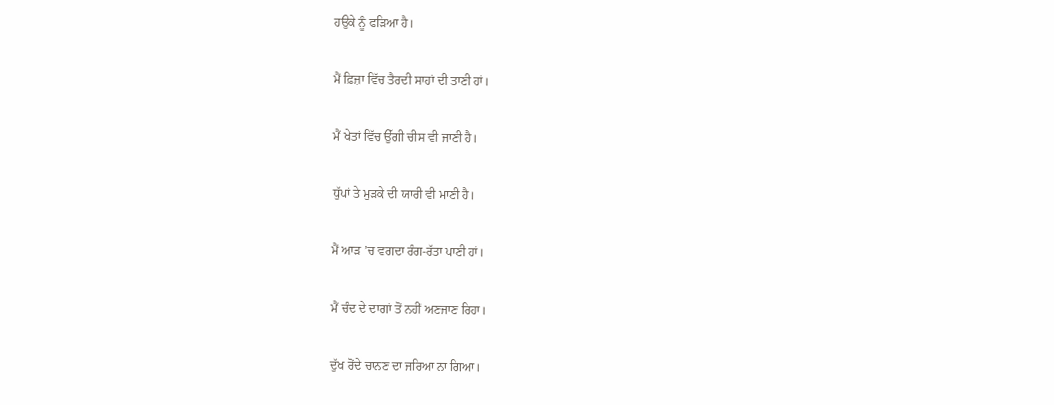ਹਉਕੇ ਨੂੰ ਫੜਿਆ ਹੈ।

ਮੈਂ ਫ਼ਿਜ਼ਾ ਵਿੱਚ ਤੈਰਦੀ ਸਾਹਾਂ ਦੀ ਤਾਣੀ ਹਾਂ।

ਮੈਂ ਖੇਤਾਂ ਵਿੱਚ ਉੱਗੀ ਚੀਸ ਵੀ ਜਾਣੀ ਹੈ।

ਧੁੱਪਾਂ ਤੇ ਮੁੜਕੇ ਦੀ ਯਾਰੀ ਵੀ ਮਾਣੀ ਹੈ।

ਮੈਂ ਆੜ ’ਚ ਵਗਦਾ ਰੰਗ-ਰੱਤਾ ਪਾਣੀ ਹਾਂ।

ਮੈਂ ਚੰਦ ਦੇ ਦਾਗਾਂ ਤੋਂ ਨਹੀਂ ਅਣਜਾਣ ਰਿਹਾ।

ਦੁੱਖ ਰੋਂਦੇ ਚਾਨਣ ਦਾ ਜਰਿਆ ਨਾ ਗਿਆ।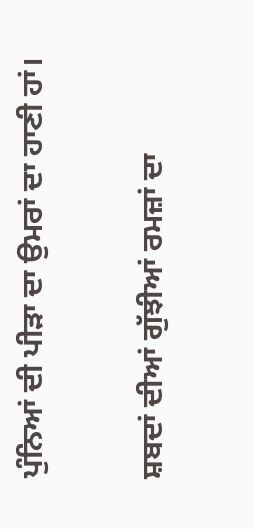ਪੁੰਨਿਆਂ ਦੀ ਪੀੜਾ ਦਾ ਉਮਰਾਂ ਦਾ ਹਾਣੀ ਹਾਂ।

ਸ਼ਬਦਾਂ ਦੀਆਂ ਗੁੱਝੀਆਂ ਰਮਜ਼ਾਂ ਦਾ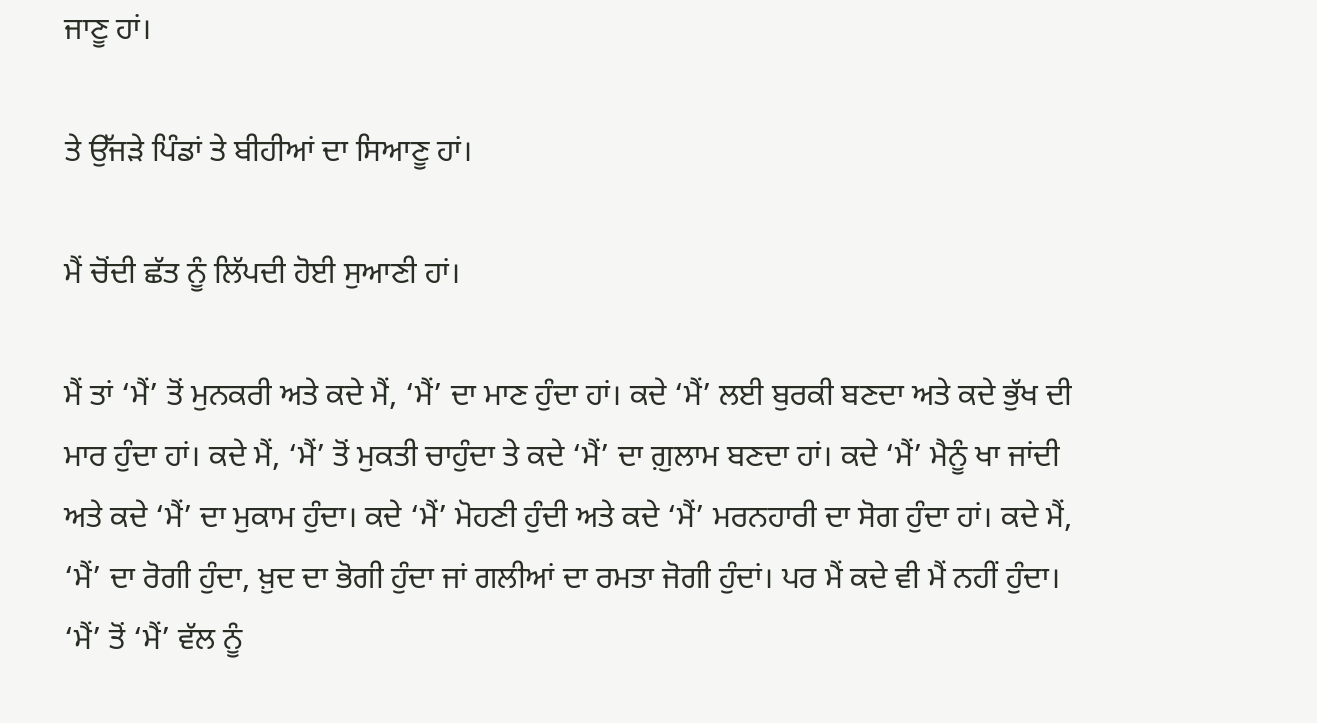ਜਾਣੂ ਹਾਂ।

ਤੇ ਉੱਜੜੇ ਪਿੰਡਾਂ ਤੇ ਬੀਹੀਆਂ ਦਾ ਸਿਆਣੂ ਹਾਂ।

ਮੈਂ ਚੋਂਦੀ ਛੱਤ ਨੂੰ ਲਿੱਪਦੀ ਹੋਈ ਸੁਆਣੀ ਹਾਂ।

ਮੈਂ ਤਾਂ ‘ਮੈਂ’ ਤੋਂ ਮੁਨਕਰੀ ਅਤੇ ਕਦੇ ਮੈਂ, ‘ਮੈਂ’ ਦਾ ਮਾਣ ਹੁੰਦਾ ਹਾਂ। ਕਦੇ ‘ਮੈਂ’ ਲਈ ਬੁਰਕੀ ਬਣਦਾ ਅਤੇ ਕਦੇ ਭੁੱਖ ਦੀ ਮਾਰ ਹੁੰਦਾ ਹਾਂ। ਕਦੇ ਮੈਂ, ‘ਮੈਂ’ ਤੋਂ ਮੁਕਤੀ ਚਾਹੁੰਦਾ ਤੇ ਕਦੇ ‘ਮੈਂ’ ਦਾ ਗ਼ੁਲਾਮ ਬਣਦਾ ਹਾਂ। ਕਦੇ ‘ਮੈਂ’ ਮੈਨੂੰ ਖਾ ਜਾਂਦੀ ਅਤੇ ਕਦੇ ‘ਮੈਂ’ ਦਾ ਮੁਕਾਮ ਹੁੰਦਾ। ਕਦੇ ‘ਮੈਂ’ ਮੋਹਣੀ ਹੁੰਦੀ ਅਤੇ ਕਦੇ ‘ਮੈਂ’ ਮਰਨਹਾਰੀ ਦਾ ਸੋਗ ਹੁੰਦਾ ਹਾਂ। ਕਦੇ ਮੈਂ, ‘ਮੈਂ’ ਦਾ ਰੋਗੀ ਹੁੰਦਾ, ਖ਼ੁਦ ਦਾ ਭੋਗੀ ਹੁੰਦਾ ਜਾਂ ਗਲੀਆਂ ਦਾ ਰਮਤਾ ਜੋਗੀ ਹੁੰਦਾਂ। ਪਰ ਮੈਂ ਕਦੇ ਵੀ ਮੈਂ ਨਹੀਂ ਹੁੰਦਾ। ‘ਮੈਂ’ ਤੋਂ ‘ਮੈਂ’ ਵੱਲ ਨੂੰ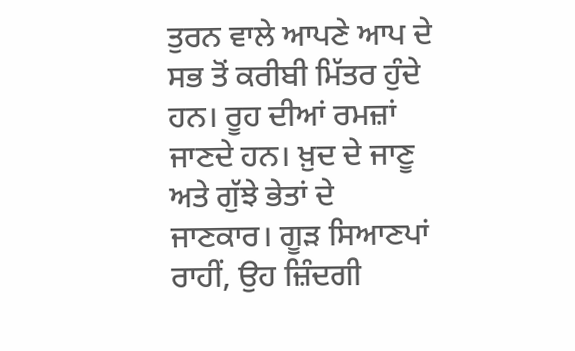ਤੁਰਨ ਵਾਲੇ ਆਪਣੇ ਆਪ ਦੇ ਸਭ ਤੋਂ ਕਰੀਬੀ ਮਿੱਤਰ ਹੁੰਦੇ ਹਨ। ਰੂਹ ਦੀਆਂ ਰਮਜ਼ਾਂ ਜਾਣਦੇ ਹਨ। ਖ਼ੁਦ ਦੇ ਜਾਣੂ ਅਤੇ ਗੁੱਝੇ ਭੇਤਾਂ ਦੇ ਜਾਣਕਾਰ। ਗੂੜ ਸਿਆਣਪਾਂ ਰਾਹੀਂ, ਉਹ ਜ਼ਿੰਦਗੀ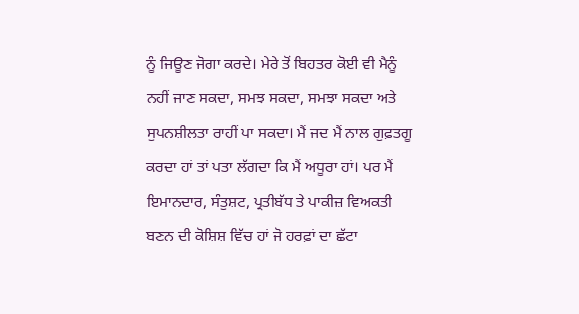ਨੂੰ ਜਿਊਣ ਜੋਗਾ ਕਰਦੇ। ਮੇਰੇ ਤੋਂ ਬਿਹਤਰ ਕੋਈ ਵੀ ਮੈਨੂੰ ਨਹੀਂ ਜਾਣ ਸਕਦਾ, ਸਮਝ ਸਕਦਾ, ਸਮਝਾ ਸਕਦਾ ਅਤੇ ਸੁਪਨਸ਼ੀਲਤਾ ਰਾਹੀਂ ਪਾ ਸਕਦਾ। ਮੈਂ ਜਦ ਮੈਂ ਨਾਲ ਗੁਫ਼ਤਗੂ ਕਰਦਾ ਹਾਂ ਤਾਂ ਪਤਾ ਲੱਗਦਾ ਕਿ ਮੈਂ ਅਧੂਰਾ ਹਾਂ। ਪਰ ਮੈਂ ਇਮਾਨਦਾਰ, ਸੰਤੁਸ਼ਟ, ਪ੍ਰਤੀਬੱਧ ਤੇ ਪਾਕੀਜ਼ ਵਿਅਕਤੀ ਬਣਨ ਦੀ ਕੋਸ਼ਿਸ਼ ਵਿੱਚ ਹਾਂ ਜੋ ਹਰਫ਼ਾਂ ਦਾ ਛੱਟਾ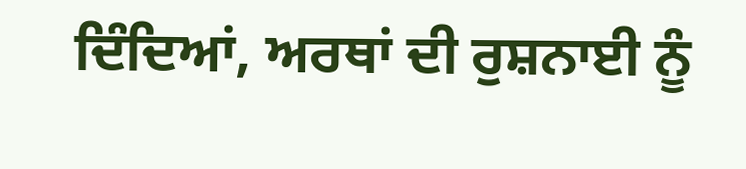ਦਿੰਦਿਆਂ, ਅਰਥਾਂ ਦੀ ਰੁਸ਼ਨਾਈ ਨੂੰ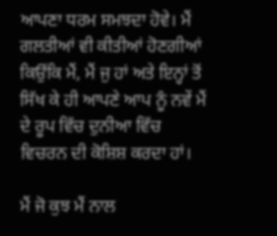ਆਪਣਾ ਧਰਮ ਸਮਝਦਾ ਹੋਵੇ। ਮੈਂ ਗਲਤੀਆਂ ਵੀ ਕੀਤੀਆਂ ਹੋਣਗੀਆਂ ਕਿਉਂਕਿ ਮੈਂ, ਮੈਂ ਜੁ ਹਾਂ ਅਤੇ ਇਨ੍ਹਾਂ ਤੋਂ ਸਿੱਖ ਕੇ ਹੀ ਆਪਣੇ ਆਪ ਨੂੰ ਨਵੇਂ ਮੈਂ ਦੇ ਰੂਪ ਵਿੱਚ ਦੁਨੀਆ ਵਿੱਚ ਵਿਚਰਨ ਦੀ ਕੋਸ਼ਿਸ਼ ਕਰਦਾ ਹਾਂ।

ਮੈਂ ਜੋ ਕੁਝ ਮੈਂ ਨਾਲ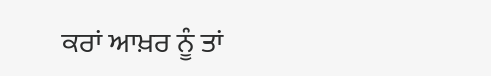ਕਰਾਂ ਆਖ਼ਰ ਨੂੰ ਤਾਂ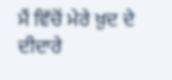ਮੈਂ ਵਿੱਚੋਂ ਮੇਰੇ ਖ਼ੁਦ ਦੇ ਦੀਦਾਰੇ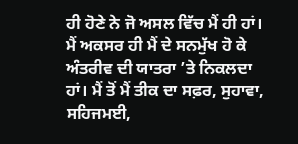ਹੀ ਹੋਣੇ ਨੇ ਜੋ ਅਸਲ ਵਿੱਚ ਮੈਂ ਹੀ ਹਾਂ। ਮੈਂ ਅਕਸਰ ਹੀ ਮੈਂ ਦੇ ਸਨਮੁੱਖ ਹੋ ਕੇ ਅੰਤਰੀਵ ਦੀ ਯਾਤਰਾ ’ਤੇ ਨਿਕਲਦਾ ਹਾਂ। ਮੈਂ ਤੋਂ ਮੈਂ ਤੀਕ ਦਾ ਸਫ਼ਰ, ਸੁਹਾਵਾ, ਸਹਿਜਮਈ,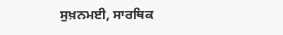ਸੁਖ਼ਨਮਈ, ਸਾਰਥਿਕ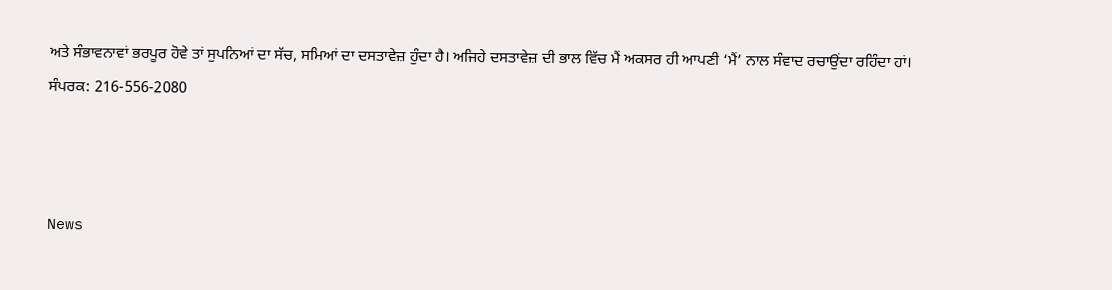ਅਤੇ ਸੰਭਾਵਨਾਵਾਂ ਭਰਪੂਰ ਹੋਵੇ ਤਾਂ ਸੁਪਨਿਆਂ ਦਾ ਸੱਚ, ਸਮਿਆਂ ਦਾ ਦਸਤਾਵੇਜ਼ ਹੁੰਦਾ ਹੈ। ਅਜਿਹੇ ਦਸਤਾਵੇਜ਼ ਦੀ ਭਾਲ ਵਿੱਚ ਮੈਂ ਅਕਸਰ ਹੀ ਆਪਣੀ ‘ਮੈਂ’ ਨਾਲ ਸੰਵਾਦ ਰਚਾਉਂਦਾ ਰਹਿੰਦਾ ਹਾਂ।
ਸੰਪਰਕ: 216-556-2080



News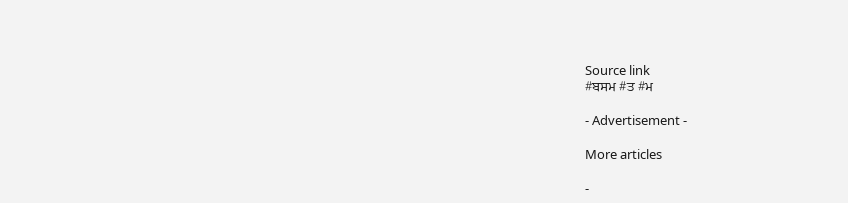Source link
#ਬਸਮ #ਤ #ਮ

- Advertisement -

More articles

-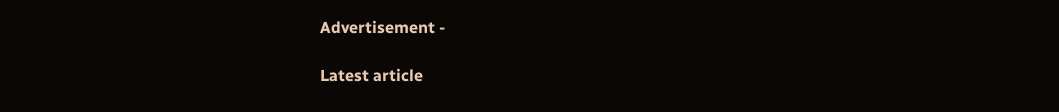Advertisement -

Latest article